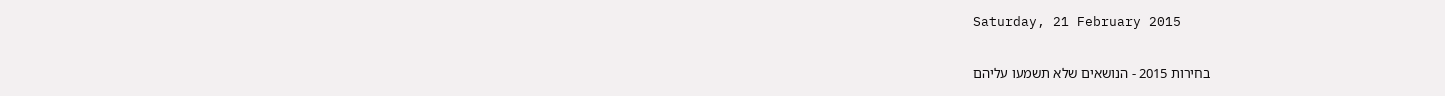Saturday, 21 February 2015

בחירות 2015 - הנושאים שלא תשמעו עליהם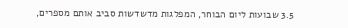3.5 שבועות ליום הבוחר, המפלגות מדשדשות סביב אותם מספרים,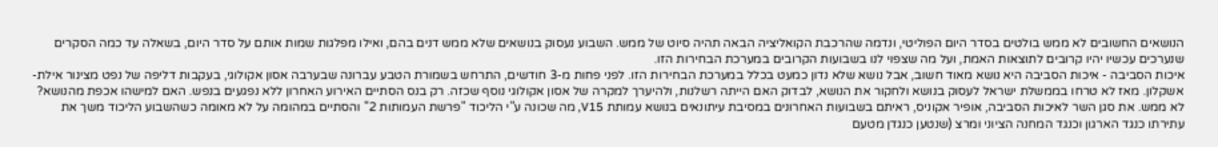הנושאים החשובים לא ממש בולטים בסדר היום הפוליטי, ונדמה שהרכבת הקואליציה הבאה תהיה סיוט של ממש. השבוע נעסוק בנושאים שלא ממש דנים בהם, ואילו מפלגות שמות אותם על סדר היום, בשאלה עד כמה הסקרים שנערכים עכשיו יהיו קרובים לתוצאות האמת, ועל מה שצפוי לנו בשבועות הקרובים במערכת הבחירות הזו.
איכות הסביבה - איכות הסביבה היא נושא מאוד חשוב, אבל נושא שלא נדון כמעט בכלל במערכת הבחירות הזו. לפני פחות מ-3 חודשים, התרחש בשמורת הטבע עברונה שבערבה אסון אקולוגי, בעקבות דליפה של נפט מצינור אילת-אשקלון. מאז לא טרחו בממשלת ישראל לעסוק בנושא ולחקור את הנושא, לבדוק האם הייתה רשלנות, ולהיערך למקרה של אסון אקולוגי נוסף שכזה. רק בנס הסתיים האירוע האחרון ללא נפגעים בנפש. האם למישהו אכפת מהנושא? לא ממש. את סגן השר לאיכות הסביבה, אופיר אקוניס, ראיתם בשבועות האחרונים במסיבת עיתונאים בנושא עמותת V15, מה שכונה ע"י הליכוד "פרשת העמותות 2" והסתיים במהומה על לא מאומה כשהשבוע הליכוד משך את עתירתו כנגד הארגון וכנגד המחנה הציוני ומרצ (שנטען כנגדן מטעם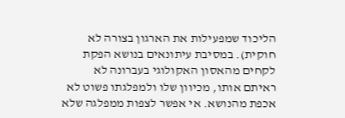הליכוד שמפעילות את הארגון בצורה לא חוקית). במסיבת עיתונאים בנושא הפקת לקחים מהאסון האקולוגי בעברונה לא ראיתם אותו, מכיוון שלו ולמפלגתו פשוט לא אכפת מהנושא. אי אפשר לצפות ממפלגה שלא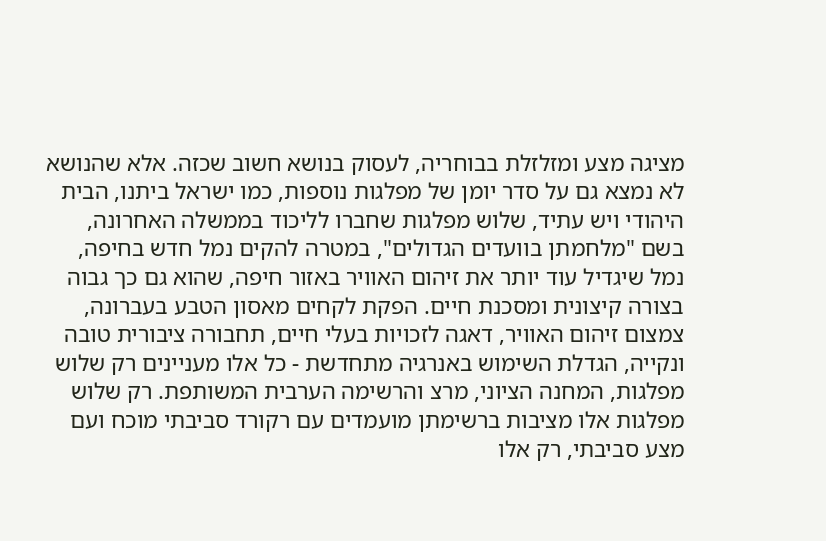מציגה מצע ומזלזלת בבוחריה, לעסוק בנושא חשוב שכזה. אלא שהנושא לא נמצא גם על סדר יומן של מפלגות נוספות, כמו ישראל ביתנו, הבית היהודי ויש עתיד, שלוש מפלגות שחברו לליכוד בממשלה האחרונה, בשם "מלחמתן בוועדים הגדולים", במטרה להקים נמל חדש בחיפה, נמל שיגדיל עוד יותר את זיהום האוויר באזור חיפה, שהוא גם כך גבוה בצורה קיצונית ומסכנת חיים. הפקת לקחים מאסון הטבע בעברונה, צמצום זיהום האוויר, דאגה לזכויות בעלי חיים, תחבורה ציבורית טובה ונקייה, הגדלת השימוש באנרגיה מתחדשת - כל אלו מעניינים רק שלוש מפלגות, המחנה הציוני, מרצ והרשימה הערבית המשותפת. רק שלוש מפלגות אלו מציבות ברשימתן מועמדים עם רקורד סביבתי מוכח ועם מצע סביבתי, רק אלו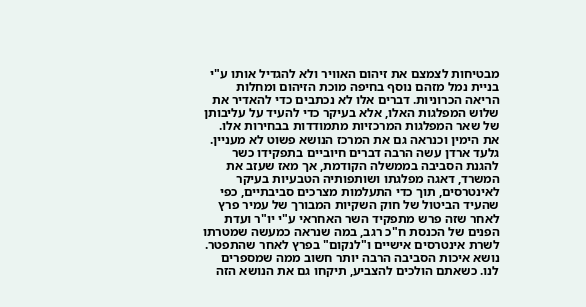מבטיחות לצמצם את זיהום האוויר ולא להגדיל אותו ע"י בניית נמל מזהם נוסף בחיפה מוכת הזיהום ומחלות הריאה הכרוניות. דברים אלו לא נכתבים כדי להאדיר את שלוש המפלגות האלו, אלא בעיקר כדי להעיד על עליבותן של שאר המפלגות המרכזיות מתמודדות בבחירות אלו. את הימין וכנראה גם את המרכז הנושא פשוט לא מעניין. גלעד ארדן עשה הרבה דברים חיוביים בתפקידו כשר להגנת הסביבה בממשלה הקודמת, אך מאז שעזב את המשרד, דאגה מפלגתו ושותפותיה הטבעיות בעיקר לאינטרסים, תוך כדי התעלמות מצרכים סביבתיים, כפי שהעיד הביטול של חוק השקיות המבורך של עמיר פרץ לאחר שזה פרש מתפקיד השר האחראי ע"י יו"ר ועדת הפנים של הכנסת ח"כ רגב, במה שנראה כמעשה שמטרתו לשרת אינטרסים אישיים ו"לנקום" בפרץ לאחר שהתפטר. נושא איכות הסביבה הרבה יותר חשוב ממה שמספרים לנו. כשאתם הולכים להצביע, תיקחו גם את הנושא הזה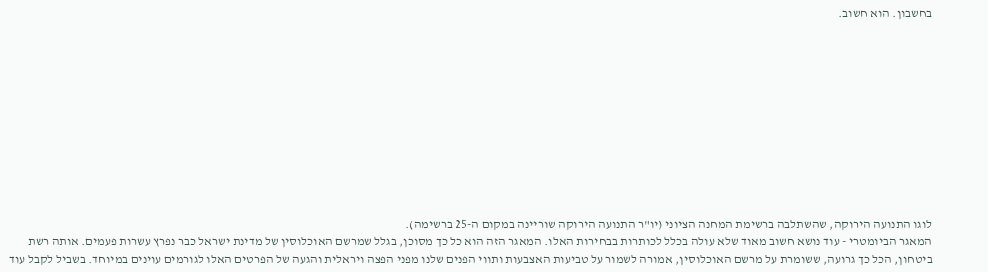בחשבון. הוא חשוב.











לוגו התנועה הירוקה, שהשתלבה ברשימת המחנה הציוני (יו"ר התנועה הירוקה שוריינה במקום ה-25 ברשימה).
המאגר הביומטרי - עוד נושא חשוב מאוד שלא עולה בכלל לכותרות בבחירות האלו. המאגר הזה הוא כל כך מסוכן, בגלל שמרשם האוכלוסין של מדינת ישראל כבר נפרץ עשרות פעמים. אותה רשת ביטחון, הכל כך גרועה, ששומרת על מרשם האוכלוסין, אמורה לשמור על טביעות האצבעות ותווי הפנים שלנו מפני הפצה ויראלית והגעה של הפרטים האלו לגורמים עוינים במיוחד. בשביל לקבל עוד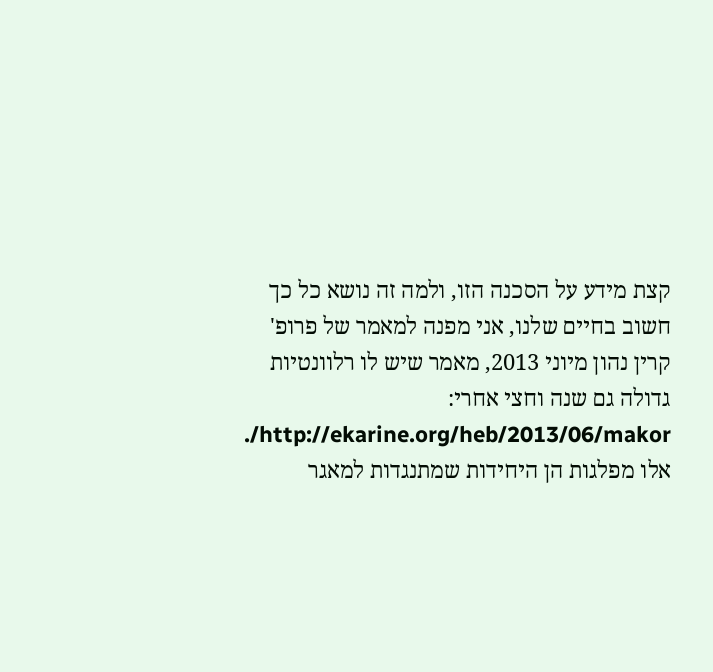קצת מידע על הסכנה הזו, ולמה זה נושא כל כך חשוב בחיים שלנו, אני מפנה למאמר של פרופ' קרין נהון מיוני 2013, מאמר שיש לו רלוונטיות גדולה גם שנה וחצי אחרי: http://ekarine.org/heb/2013/06/makor/. אלו מפלגות הן היחידות שמתנגדות למאגר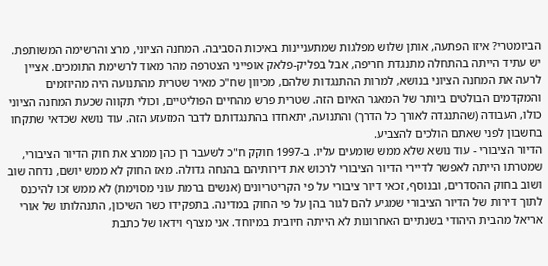הביומטרי? איזו הפתעה, אותן שלוש מפלגות שמתעניינות באיכות הסביבה. המחנה הציוני, מרצ והרשימה המשותפת. יש עתיד הייתה בהתחלה מתנגדת חריפה, אבל בפליק-פלאק אופייני הצטרפה מהר מאוד לרשימת התומכים. אציין לרעה את המחנה הציוני בנושא, למרות ההתנגדות שלהם, מכיוון שח"כ מאיר שטרית מהתנועה היה מהיוזמים והמקדמים הבולטים ביותר של המאגר האיום הזה. שטרית פרש מהחיים הפוליטיים, וכולי תקווה שכעת המחנה הציוני כולו, העבודה (שהתנגדה לאורך כל הדרך) והתנועה, יתאחדו בהתנגדותם לדבר המזעזע הזה. עוד נושא שכדאי שתקחו בחשבון לפני שאתם הולכים להצביע.
הדיור הציבורי - עוד נושא שלא ממש שומעים עליו. ב-1997 חוקק ח"כ לשעבר רן כהן ממרצ את חוק הדיור הציבורי, שמטרתו הייתה לאפשר לדיירי הדיור הציבורי לרכוש את דירותיהם בהנחה גדולה. מאז החוק לא ממש יושם, נדחה שוב ושוב בחוק ההסדרים, ובנוסף, זכאי דיור ציבורי על פי הקריטריונים (אנשים ברמת עוני מסוימת) לא ממש זכו להיכנס לתוך דירות של הדיור הציבורי שמגיע להם לגור בהן על פי החוק במדינה. בתפקידו כשר השיכון, התנהלותו של אורי אריאל מהבית היהודי בשנתיים האחרונות לא הייתה חיובית במיוחד. אני מצרף וידאו של כתבת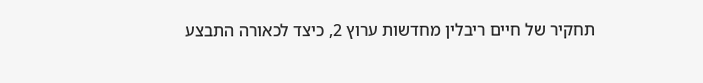תחקיר של חיים ריבלין מחדשות ערוץ 2, כיצד לכאורה התבצע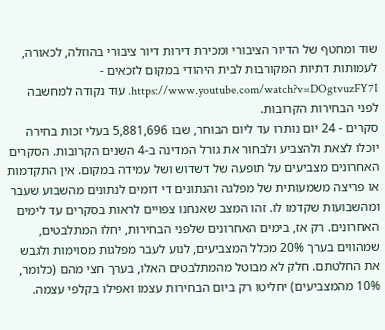שוד ומחטף של הדיור הציבורי ומכירת דירות דיור ציבורי בהוזלה, לכאורה, לעמותות דתיות המקורבות לבית היהודי במקום לזכאים - https://www.youtube.com/watch?v=DOgtvuzFY7I. עוד נקודה למחשבה לפני הבחירות הקרובות.
סקרים - 24 יום נותרו עד ליום הבוחר, שבו 5,881,696 בעלי זכות בחירה יוכלו לצאת ולהצביע ולבחור את גורל המדינה ב-4 השנים הקרובות. הסקרים האחרונים מצביעים על תופעה של דשדוש ושל עמידה במקום. אין התקדמות או פריצה משמעותית של מפלגה והנתונים די דומים לנתונים מהשבוע שעבר ומהשבועות שקדמו לו. זהו המצב שאנחנו צפויים לראות בסקרים עד לימים האחרונים. רק אז, בימים האחרונים שלפני הבחירות, יחלו המתלבטים, שמהווים בערך 20% מכלל המצביעים, לנוע לעבר מפלגות מסוימות ולגבש את החלטתם. חלק לא מבוטל מהמתלבטים האלו, בערך חצי מהם (כלומר, 10% מהמצביעים) יחליטו רק ביום הבחירות עצמו ואפילו בקלפי עצמה.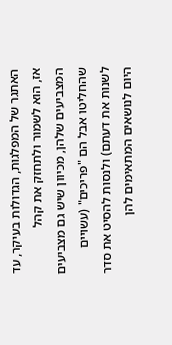האתגר של המפלגות, הגדולות בעיקר, עד אז, הוא לשמור ולתחזק את קהל המצביעים שלהן, מכיוון שיש גם מצביעים שהחליטו אבל הם "פריכים" (עשויים לשנות את דעתם) ולנסות להסיט את סדר היום לנושאים המתאימים להן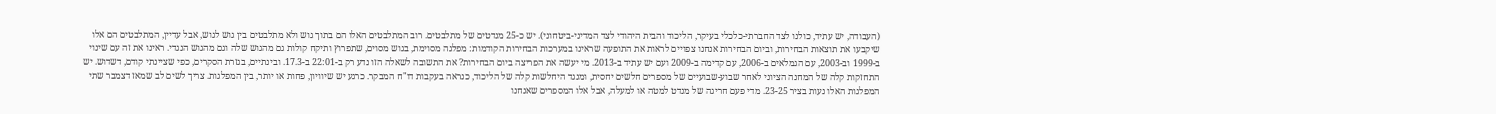(העבודה, יש עתיד, כולנו לצד החברתי-כלכלי בעיקר, הליכוד והבית היהודי לצד המדיני-ביטחוני). יש כ-25 מנדטים של מתלבטים. רוב המתלבטים האלו הם בתוך גוש ולא מתלבטים בין גוש לגוש, אבל עדיין, המתלבטים הם אלו שיקבעו את תוצאות הבחירות, וביום הבחירות אנחנו צפויים לראות את התופעה שראינו במערכות הבחירות הקודמות: מפלגה מסוימת, בגוש מסוים, שתפרוץ ותיקח קולות גם מהגוש שלה וגם מהגוש הנגדי. ראינו את זה עם שינוי ב-1999 וב-2003, עם הגמלאים ב-2006, עם קדימה ב-2009 ועם יש עתיד ב-2013. מי יעשה את הפריצה ביום הבחירות? את התשובה לשאלה הזו נדע רק ב-22:01 ב-17.3. ובינתיים, בגזרת הסקרים, כפי שציינתי קודם, דשדוש. יש התחזקות קלה של המחנה הציוני לאחר שבוע-שבועיים של מספרים חלשים יחסית, ומנגד היחלשות קלה של הליכוד, כנראה בעקבות דו"ח המבקר. כרגע יש שיוויון, פחות או יותר, בין המפלגות. צריך לשים לב שמאז דצמבר שתי המפלגות האלו נעות בציר 23-25. מדי פעם חריגה של מנדט למטה או למעלה, אבל אלו המספרים שאנחנו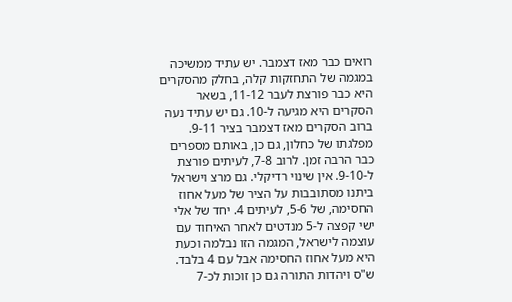רואים כבר מאז דצמבר. יש עתיד ממשיכה במגמה של התחזקות קלה, בחלק מהסקרים היא כבר פורצת לעבר 11-12, בשאר הסקרים היא מגיעה ל-10. גם יש עתיד נעה ברוב הסקרים מאז דצמבר בציר 9-11. מפלגתו של כחלון, גם כן, באותם מספרים כבר הרבה זמן. לרוב 7-8, לעיתים פורצת ל-9-10. אין שינוי רדיקלי. גם מרצ וישראל ביתנו מסתובבות על הציר של מעל אחוז החסימה, של 5-6, לעיתים 4. יחד של אלי ישי קפצה ל-5 מנדטים לאחר האיחוד עם עוצמה לישראל, המגמה הזו נבלמה וכעת היא מעל אחוז החסימה אבל עם 4 בלבד. ש"ס ויהדות התורה גם כן זוכות לכ-7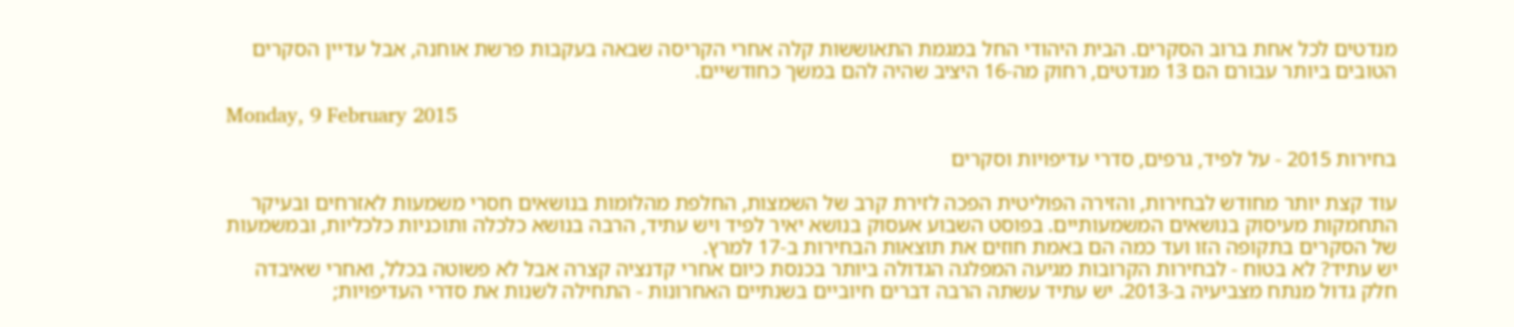מנדטים לכל אחת ברוב הסקרים. הבית היהודי החל במגמת התאוששות קלה אחרי הקריסה שבאה בעקבות פרשת אוחנה, אבל עדיין הסקרים הטובים ביותר עבורם הם 13 מנדטים, רחוק מה-16 היציב שהיה להם במשך כחודשיים.

Monday, 9 February 2015

בחירות 2015 - על לפיד, גרפים, סדרי עדיפויות וסקרים

עוד קצת יותר מחודש לבחירות, והזירה הפוליטית הפכה לזירת קרב של השמצות, החלפת מהלומות בנושאים חסרי משמעות לאזרחים ובעיקר התחמקות מעיסוק בנושאים המשמעותיים. בפוסט השבוע אעסוק בנושא יאיר לפיד ויש עתיד, הרבה בנושא כלכלה ותוכניות כלכליות, ובמשמעות של הסקרים בתקופה הזו ועד כמה הם באמת חוזים את תוצאות הבחירות ב-17 למרץ.
יש עתיד? לא בטוח - לבחירות הקרובות מגיעה המפלגה הגדולה ביותר בכנסת כיום אחרי קדנציה קצרה אבל לא פשוטה בכלל, ואחרי שאיבדה חלק גדול מנתח מצביעיה ב-2013. יש עתיד עשתה הרבה דברים חיוביים בשנתיים האחרונות - התחילה לשנות את סדרי העדיפויות;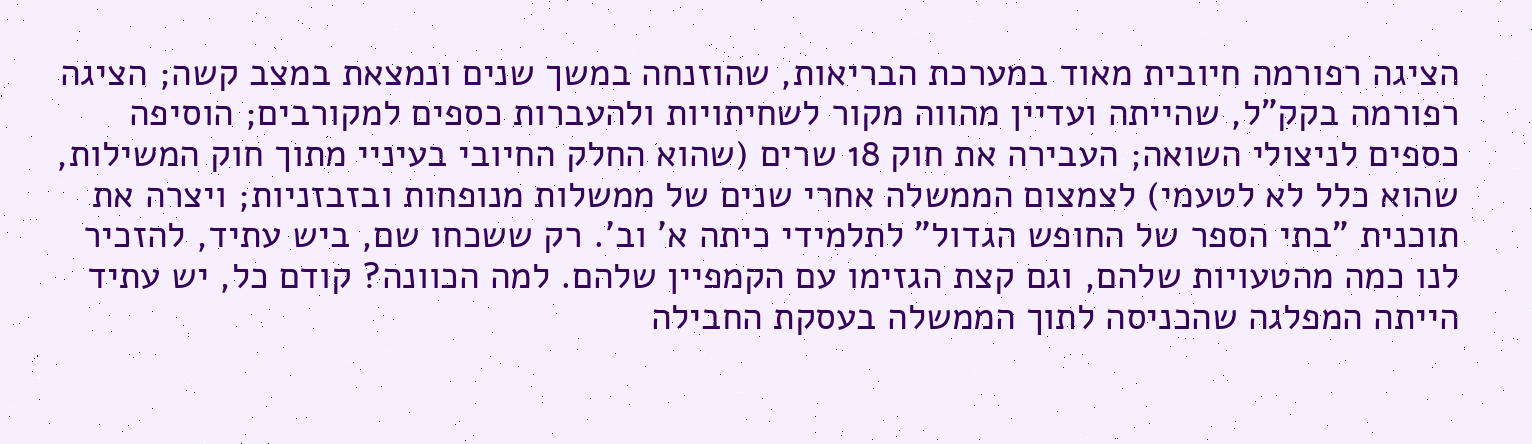הציגה רפורמה חיובית מאוד במערכת הבריאות, שהוזנחה במשך שנים ונמצאת במצב קשה; הציגה רפורמה בקק"ל, שהייתה ועדיין מהווה מקור לשחיתויות ולהעברות כספים למקורבים; הוסיפה כספים לניצולי השואה; העבירה את חוק 18 שרים (שהוא החלק החיובי בעיניי מתוך חוק המשילות, שהוא כלל לא לטעמי) לצמצום הממשלה אחרי שנים של ממשלות מנופחות ובזבזניות; ויצרה את תוכנית "בתי הספר של החופש הגדול" לתלמידי כיתה א' וב'. רק ששכחו שם, ביש עתיד, להזכיר לנו כמה מהטעויות שלהם, וגם קצת הגזימו עם הקמפיין שלהם. למה הכוונה? קודם כל, יש עתיד הייתה המפלגה שהכניסה לתוך הממשלה בעסקת החבילה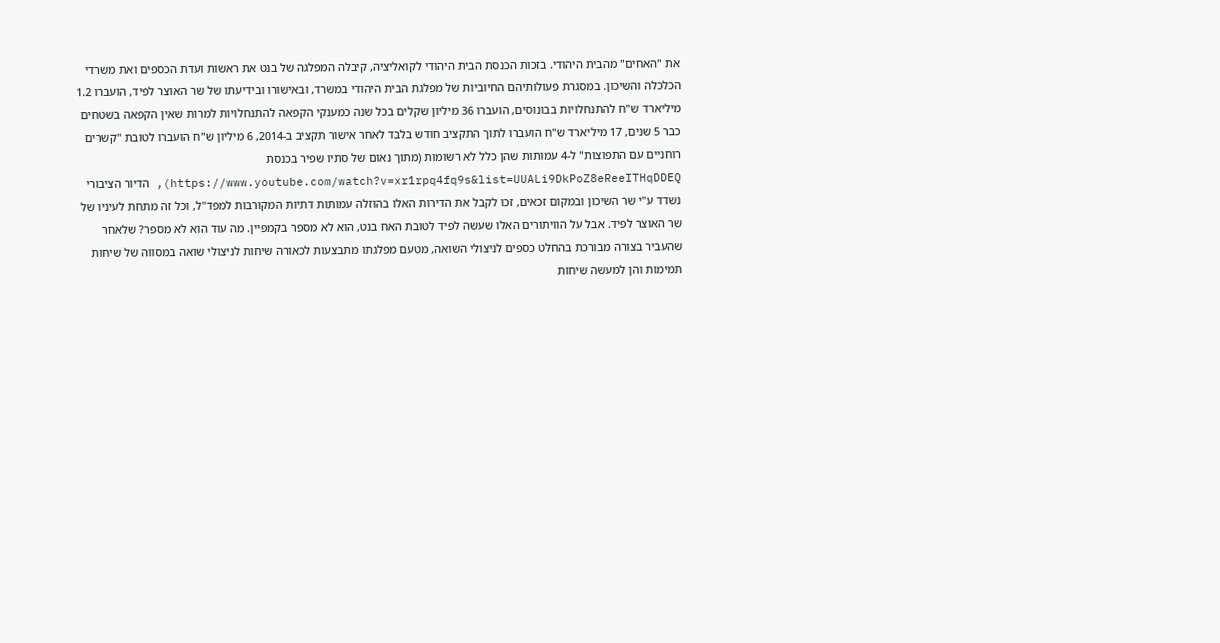את "האחים" מהבית היהודי. בזכות הכנסת הבית היהודי לקואליציה, קיבלה המפלגה של בנט את ראשות ועדת הכספים ואת משרדי הכלכלה והשיכון. במסגרת פעולותיהם החיוביות של מפלגת הבית היהודי במשרד, ובאישורו ובידיעתו של שר האוצר לפיד, הועברו 1.2 מיליארד ש"ח להתנחלויות בבונוסים, הועברו 36 מיליון שקלים בכל שנה כמענקי הקפאה להתנחלויות למרות שאין הקפאה בשטחים כבר 5 שנים, 17 מיליארד ש"ח הועברו לתוך התקציב חודש בלבד לאחר אישור תקציב ב-2014, 6 מיליון ש"ח הועברו לטובת "קשרים רוחניים עם התפוצות" ל-4 עמותות שהן כלל לא רשומות (מתוך נאום של סתיו שפיר בכנסת https://www.youtube.com/watch?v=xr1rpq4fq9s&list=UUALi9DkPoZ8eReeITHqDDEQ), הדיור הציבורי נשדד ע"י שר השיכון ובמקום זכאים, זכו לקבל את הדירות האלו בהוזלה עמותות דתיות המקורבות למפד"ל, וכל זה מתחת לעיניו של שר האוצר לפיד. אבל על הוויתורים האלו שעשה לפיד לטובת האח בנט, הוא לא מספר בקמפיין. מה עוד הוא לא מספר? שלאחר שהעביר בצורה מבורכת בהחלט כספים לניצולי השואה, מטעם מפלגתו מתבצעות לכאורה שיחות לניצולי שואה במסווה של שיחות תמימות והן למעשה שיחות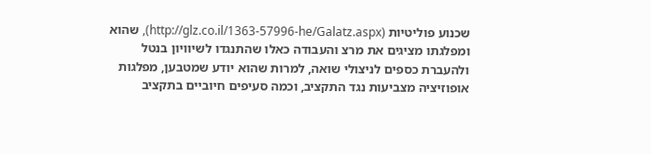שכנוע פוליטיות (http://glz.co.il/1363-57996-he/Galatz.aspx), שהוא ומפלגתו מציגים את מרצ והעבודה כאלו שהתנגדו לשיוויון בנטל ולהעברת כספים לניצולי שואה, למרות שהוא יודע שמטבען, מפלגות אופוזיציה מצביעות נגד התקציב, וכמה סעיפים חיוביים בתקציב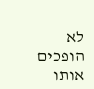לא הופכים אותו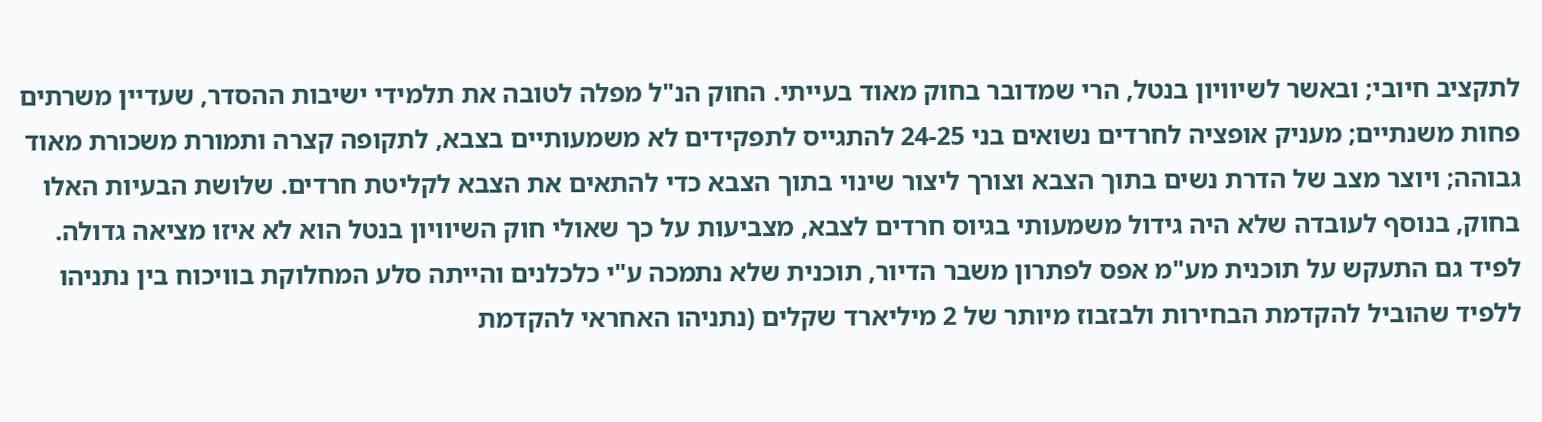לתקציב חיובי; ובאשר לשיוויון בנטל, הרי שמדובר בחוק מאוד בעייתי. החוק הנ"ל מפלה לטובה את תלמידי ישיבות ההסדר, שעדיין משרתים פחות משנתיים; מעניק אופציה לחרדים נשואים בני 24-25 להתגייס לתפקידים לא משמעותיים בצבא, לתקופה קצרה ותמורת משכורת מאוד גבוהה; ויוצר מצב של הדרת נשים בתוך הצבא וצורך ליצור שינוי בתוך הצבא כדי להתאים את הצבא לקליטת חרדים. שלושת הבעיות האלו בחוק, בנוסף לעובדה שלא היה גידול משמעותי בגיוס חרדים לצבא, מצביעות על כך שאולי חוק השיוויון בנטל הוא לא איזו מציאה גדולה. לפיד גם התעקש על תוכנית מע"מ אפס לפתרון משבר הדיור, תוכנית שלא נתמכה ע"י כלכלנים והייתה סלע המחלוקת בוויכוח בין נתניהו ללפיד שהוביל להקדמת הבחירות ולבזבוז מיותר של 2 מיליארד שקלים (נתניהו האחראי להקדמת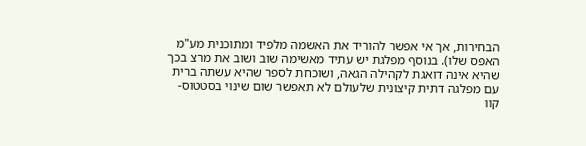הבחירות, אך אי אפשר להוריד את האשמה מלפיד ומתוכנית מע"מ האפס שלו). בנוסף מפלגת יש עתיד מאשימה שוב ושוב את מרצ בכך שהיא אינה דואגת לקהילה הגאה, ושוכחת לספר שהיא עשתה ברית עם מפלגה דתית קיצונית שלעולם לא תאפשר שום שינוי בסטטוס-קוו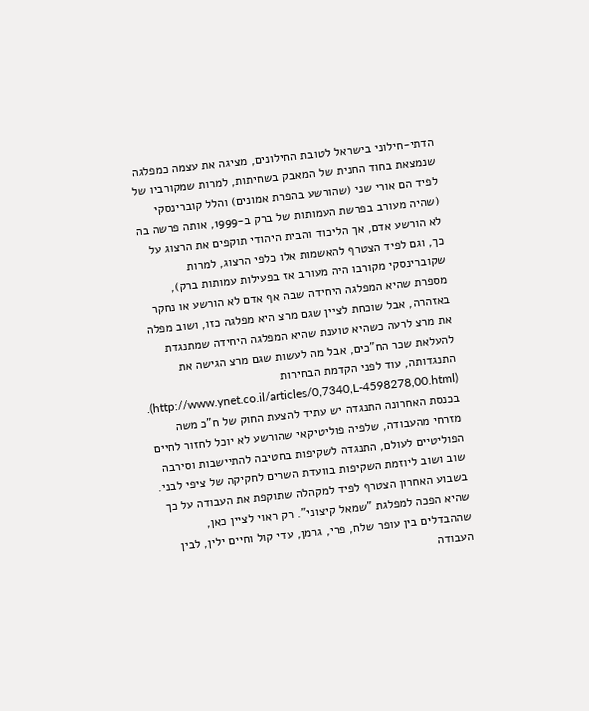הדתי-חילוני בישראל לטובת החילונים, מציגה את עצמה כמפלגה שנמצאת בחוד החנית של המאבק בשחיתות, למרות שמקורביו של לפיד הם אורי שני (שהורשע בהפרת אמונים) והלל קוברינסקי (שהיה מעורב בפרשת העמותות של ברק ב-1999, אותה פרשה בה לא הורשע אדם, אך הליכוד והבית היהודי תוקפים את הרצוג על כך, וגם לפיד הצטרף להאשמות אלו כלפי הרצוג, למרות שקוברינסקי מקורבו היה מעורב אז בפעילות עמותות ברק), מספרת שהיא המפלגה היחידה שבה אף אדם לא הורשע או נחקר באזהרה, אבל שוכחת לציין שגם מרצ היא מפלגה כזו, ושוב מפלה את מרצ לרעה כשהיא טוענת שהיא המפלגה היחידה שמתנגדת להעלאת שכר הח"כים, אבל מה לעשות שגם מרצ הגישה את התנגדותה, עוד לפני הקדמת הבחירות (http://www.ynet.co.il/articles/0,7340,L-4598278,00.html). בכנסת האחרונה התנגדה יש עתיד להצעת החוק של ח"כ משה מזרחי מהעבודה, שלפיה פוליטיקאי שהורשע לא יוכל לחזור לחיים הפוליטיים לעולם, התנגדה לשקיפות בחטיבה להתיישבות וסירבה שוב ושוב ליוזמת השקיפות בוועדת השרים לחקיקה של ציפי לבני. בשבוע האחרון הצטרף לפיד למקהלה שתוקפת את העבודה על כך שהיא הפכה למפלגת "שמאל קיצוני". רק ראוי לציין כאן, שההבדלים בין עופר שלח, פרי, גרמן, עדי קול וחיים ילין, לבין העבודה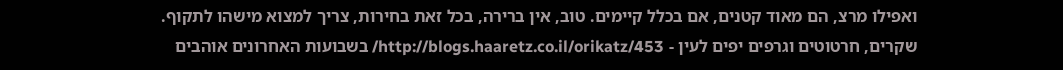ואפילו מרצ, הם מאוד קטנים, אם בכלל קיימים. טוב, אין ברירה, בכל זאת בחירות, צריך למצוא מישהו לתקוף.
שקרים, חרטוטים וגרפים יפים לעין - http://blogs.haaretz.co.il/orikatz/453/ בשבועות האחרונים אוהבים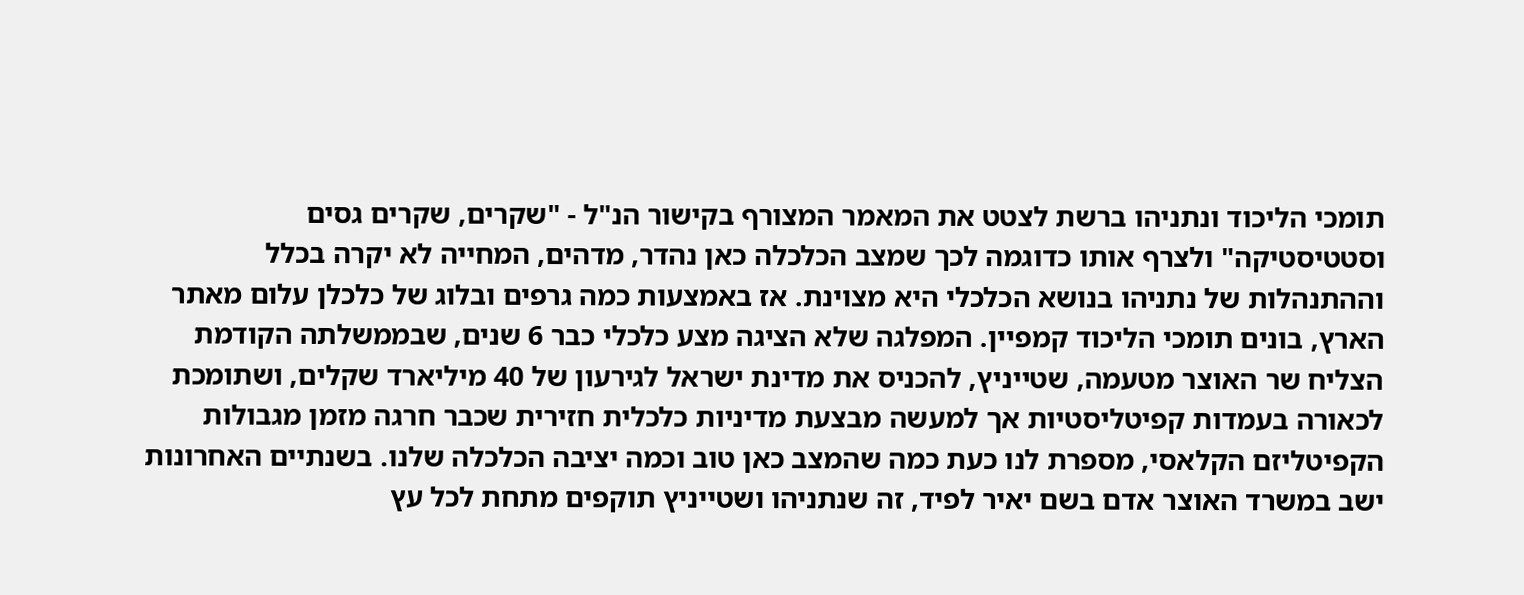תומכי הליכוד ונתניהו ברשת לצטט את המאמר המצורף בקישור הנ"ל - "שקרים, שקרים גסים וסטטיסטיקה" ולצרף אותו כדוגמה לכך שמצב הכלכלה כאן נהדר, מדהים, המחייה לא יקרה בכלל וההתנהלות של נתניהו בנושא הכלכלי היא מצוינת. אז באמצעות כמה גרפים ובלוג של כלכלן עלום מאתר הארץ, בונים תומכי הליכוד קמפיין. המפלגה שלא הציגה מצע כלכלי כבר 6 שנים, שבממשלתה הקודמת הצליח שר האוצר מטעמה, שטייניץ, להכניס את מדינת ישראל לגירעון של 40 מיליארד שקלים, ושתומכת לכאורה בעמדות קפיטליסטיות אך למעשה מבצעת מדיניות כלכלית חזירית שכבר חרגה מזמן מגבולות הקפיטליזם הקלאסי, מספרת לנו כעת כמה שהמצב כאן טוב וכמה יציבה הכלכלה שלנו. בשנתיים האחרונות ישב במשרד האוצר אדם בשם יאיר לפיד, זה שנתניהו ושטייניץ תוקפים מתחת לכל עץ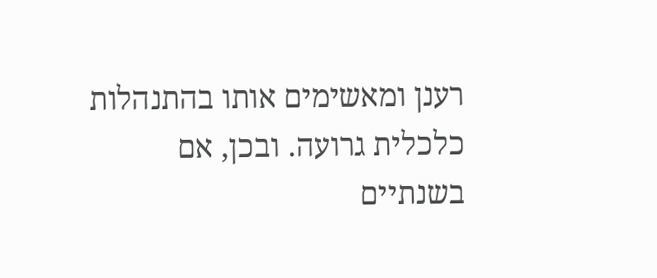רענן ומאשימים אותו בהתנהלות כלכלית גרועה. ובכן, אם בשנתיים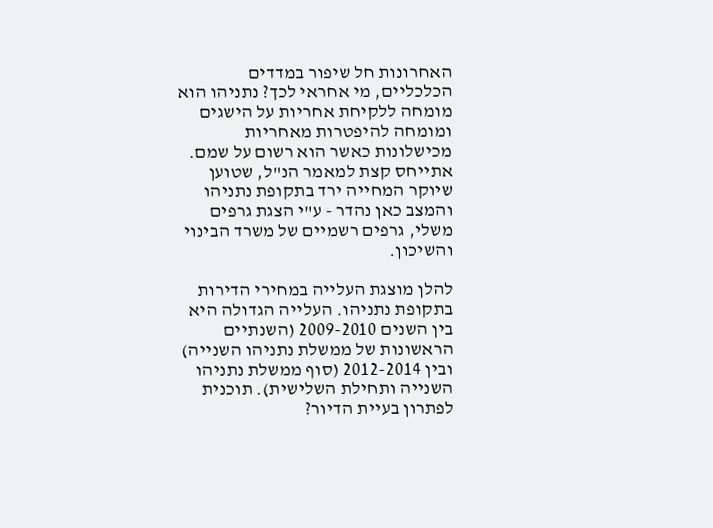האחרונות חל שיפור במדדים הכלכליים, מי אחראי לכך? נתניהו הוא מומחה ללקיחת אחריות על הישגים ומומחה להיפטרות מאחריות מכישלונות כאשר הוא רשום על שמם. אתייחס קצת למאמר הנ"ל, שטוען שיוקר המחייה ירד בתקופת נתניהו והמצב כאן נהדר - ע"י הצגת גרפים משלי, גרפים רשמיים של משרד הבינוי והשיכון.

להלן מוצגת העלייה במחירי הדירות בתקופת נתניהו. העלייה הגדולה היא בין השנים 2009-2010 (השנתיים הראשונות של ממשלת נתניהו השנייה) ובין 2012-2014 (סוף ממשלת נתניהו השנייה ותחילת השלישית). תוכנית לפתרון בעיית הדיור?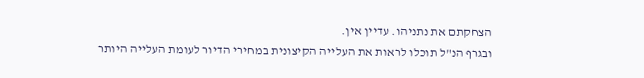הצחקתם את נתניהו. עדיין אין.
ובגרף הנ"ל תוכלו לראות את העלייה הקיצונית במחירי הדיור לעומת העלייה היותר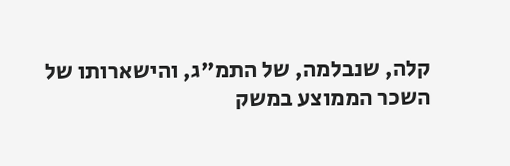קלה, שנבלמה, של התמ"ג, והישארותו של השכר הממוצע במשק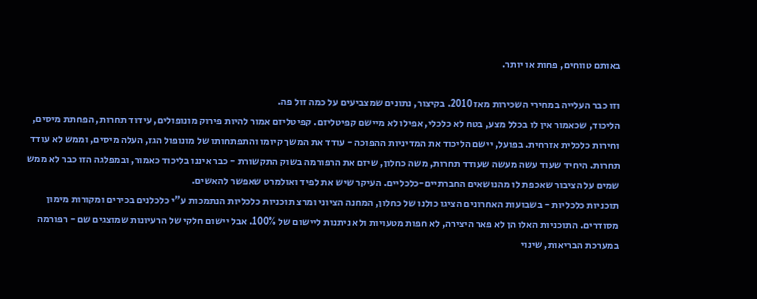באותם טווחים, פחות או יותר.

וזו כבר העלייה במחירי השכירות מאז 2010. בקיצור, נתונים שמצביעים על כמה זול פה.
הליכוד, שכאמור אין לו בכלל מצע, בטח לא כלכלי, אפילו לא מיישם קפיטליזם. קפיטליזם אמור להיות פירוק מונופולים, עידוד תחרות, הפחתת מיסים, וחירות כלכלית אזרחית. בפועל, יישם הליכוד את המדיניות ההפוכה - עודד את המשך קיומו והתפתחותו של מונופול הגז, העלה מיסים, וממש לא עודד תחרות. היחיד שעוד עשה מעשה שעודד תחרות, משה כחלון, שיזם את הרפורמה בשוק התקשורת - כבר איננו בליכוד כאמור, ובמפלגה הזו כבר לא ממש שמים על הציבור שאכפת לו מהנושאים החברתיים-כלכליים. העיקר שיש את לפיד ואולמרט שאפשר להאשים.
תוכניות כלכליות - בשבועות האחרונים הציגו כולנו של כחלון, המחנה הציוני ומרצ תוכניות כלכליות הנתמכות ע"י כלכלנים בכירים ומקורות מימון מסודרים. התוכניות האלו הן לא פאר היצירה, לא חפות מטעויות ולא ניתנות ליישום של 100%. אבל יישום חלקי של הרעיונות שמוצגים שם - רפורמה במערכת הבריאות, שינוי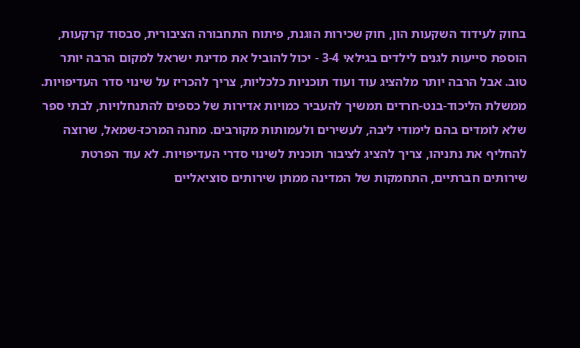בחוק לעידוד השקעות הון, חוק שכירות הוגנת, פיתוח התחבורה הציבורית, סבסוד קרקעות, הוספת סייעות לגנים לילדים בגילאי 3-4 - יכול להוביל את מדינת ישראל למקום הרבה יותר טוב. אבל הרבה יותר מלהציג עוד ועוד תוכניות כלכליות, צריך להכריז על שינוי סדר העדיפויות. ממשלת הליכוד-בנט-חרדים תמשיך להעביר כמויות אדירות של כספים להתנחלויות, לבתי ספר שלא לומדים בהם לימודי ליבה, לעשירים ולעמותות מקורבים. מחנה המרכז-שמאל, שרוצה להחליף את נתניהו, צריך להציג לציבור תוכנית לשינוי סדרי העדיפויות. לא עוד הפרטת שירותים חברתיים, התחמקות של המדינה ממתן שירותים סוציאליים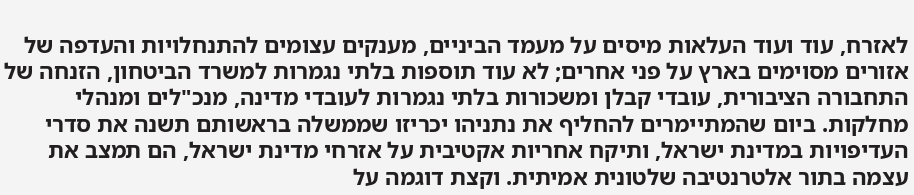לאזרח, עוד ועוד העלאות מיסים על מעמד הביניים, מענקים עצומים להתנחלויות והעדפה של אזורים מסוימים בארץ על פני אחרים; לא עוד תוספות בלתי נגמרות למשרד הביטחון, הזנחה של התחבורה הציבורית, עובדי קבלן ומשכורות בלתי נגמרות לעובדי מדינה, מנכ"לים ומנהלי מחלקות. ביום שהמתיימרים להחליף את נתניהו יכריזו שממשלה בראשותם תשנה את סדרי העדיפויות במדינת ישראל, ותיקח אחריות אקטיבית על אזרחי מדינת ישראל, הם תמצב את עצמה בתור אלטרנטיבה שלטונית אמיתית. וקצת דוגמה על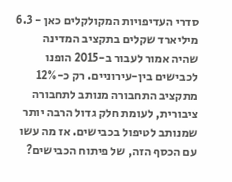סדרי העדיפויות המקולקלים כאן - 6.3 מיליארד שקלים בתקציב המדינה שהיה אמור לעבור ב-2015 הופנו לכבישים בין-עירוניים. רק כ-12% מתקציב התחבורה מנותב לתחבורה ציבורית, לעומת חלק גדול הרבה יותר שמנותב לטיפול בכבישים. אז מה עשו עם הכסף הזה, של פיתוח הכבישים?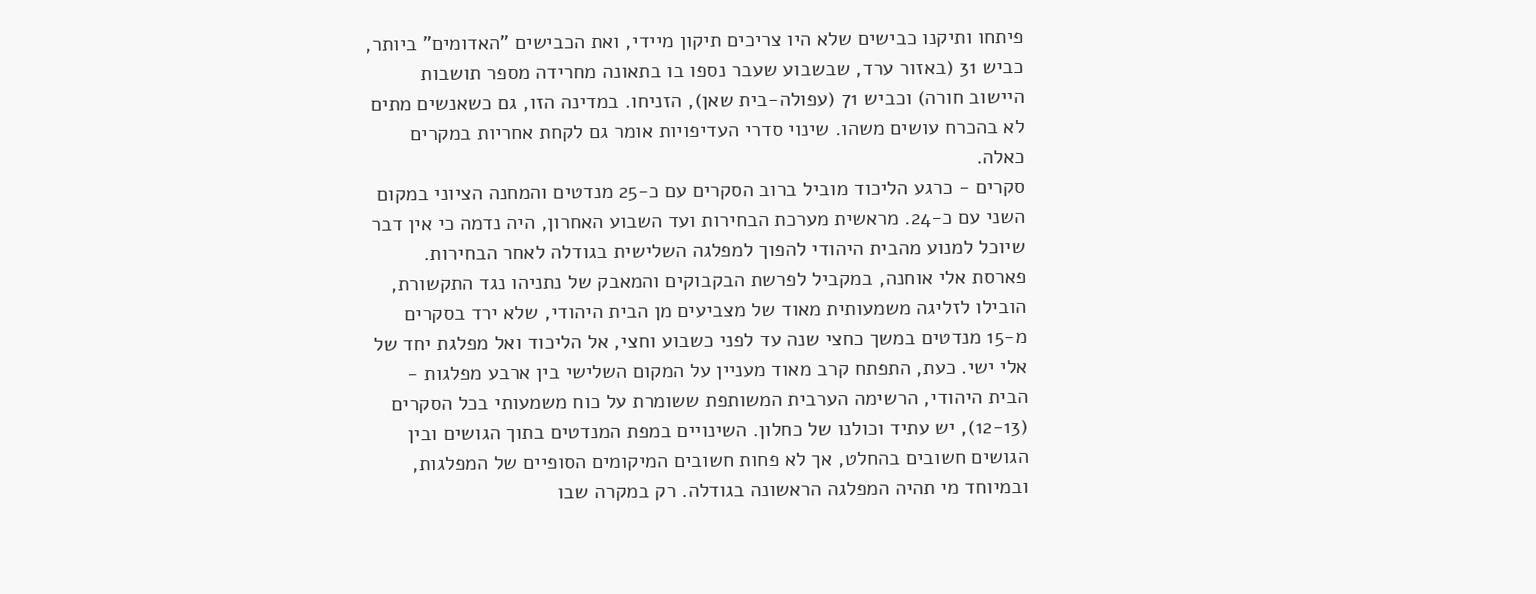פיתחו ותיקנו כבישים שלא היו צריכים תיקון מיידי, ואת הכבישים "האדומים" ביותר, כביש 31 (באזור ערד, שבשבוע שעבר נספו בו בתאונה מחרידה מספר תושבות היישוב חורה) וכביש 71 (עפולה-בית שאן), הזניחו. במדינה הזו, גם כשאנשים מתים לא בהכרח עושים משהו. שינוי סדרי העדיפויות אומר גם לקחת אחריות במקרים כאלה.
סקרים - כרגע הליכוד מוביל ברוב הסקרים עם כ-25 מנדטים והמחנה הציוני במקום השני עם כ-24. מראשית מערכת הבחירות ועד השבוע האחרון, היה נדמה כי אין דבר שיוכל למנוע מהבית היהודי להפוך למפלגה השלישית בגודלה לאחר הבחירות. פארסת אלי אוחנה, במקביל לפרשת הבקבוקים והמאבק של נתניהו נגד התקשורת, הובילו לזליגה משמעותית מאוד של מצביעים מן הבית היהודי, שלא ירד בסקרים מ-15 מנדטים במשך כחצי שנה עד לפני כשבוע וחצי, אל הליכוד ואל מפלגת יחד של אלי ישי. כעת, התפתח קרב מאוד מעניין על המקום השלישי בין ארבע מפלגות - הבית היהודי, הרשימה הערבית המשותפת ששומרת על כוח משמעותי בכל הסקרים (12-13), יש עתיד וכולנו של כחלון. השינויים במפת המנדטים בתוך הגושים ובין הגושים חשובים בהחלט, אך לא פחות חשובים המיקומים הסופיים של המפלגות, ובמיוחד מי תהיה המפלגה הראשונה בגודלה. רק במקרה שבו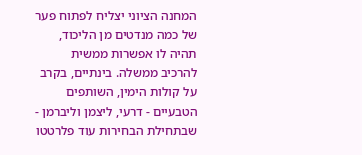המחנה הציוני יצליח לפתוח פער של כמה מנדטים מן הליכוד, תהיה לו אפשרות ממשית להרכיב ממשלה. בינתיים, בקרב על קולות הימין, השותפים הטבעיים - דרעי, ליצמן וליברמן - שבתחילת הבחירות עוד פלרטטו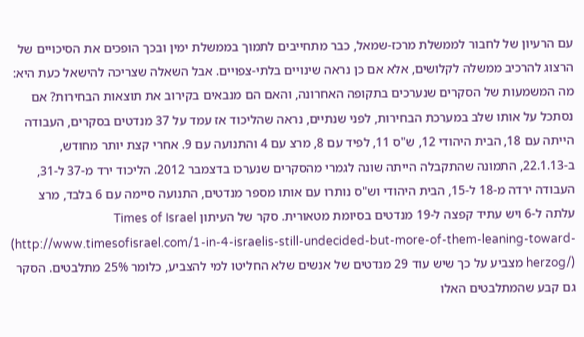עם הרעיון של לחבור לממשלת מרכז-שמאל, כבר מתחייבים לתמוך בממשלת ימין ובכך הופכים את הסיכויים של הרצוג להרכיב ממשלה לקלושים, אלא אם כן נראה שינויים בלתי-צפויים. אבל השאלה שצריכה להישאל כעת היא: מה המשמעות של הסקרים שנערכים בתקופה האחרונה, והאם הם מנבאים בקירוב את תוצאות הבחירות? אם נסתכל על אותו שלב במערכת הבחירות, לפני שנתיים, נראה שהליכוד אז עמד על 37 מנדטים בסקרים, העבודה הייתה עם 18, הבית היהודי 12, ש"ס 11, לפיד עם 8, מרצ עם 4 והתנועה עם 9. אחרי קצת יותר מחודש, ב-22.1.13, התמונה שהתקבלה הייתה שונה לגמרי מהסקרים שנערכו בדצמבר 2012. הליכוד ירד מ-37 ל-31, העבודה ירדה מ-18 ל-15, הבית היהודי וש"ס נותרו עם אותו מספר מנדטים, התנועה סיימה עם 6 בלבד, מרצ עלתה ל-6 ויש עתיד קפצה ל-19 מנדטים בסיומת מטאורית. סקר של העיתון Times of Israel (http://www.timesofisrael.com/1-in-4-israelis-still-undecided-but-more-of-them-leaning-toward-herzog/) מצביע על כך שיש עוד 29 מנדטים של אנשים שלא החליטו למי להצביע, כלומר 25% מתלבטים. הסקר גם קבע שהמתלבטים האלו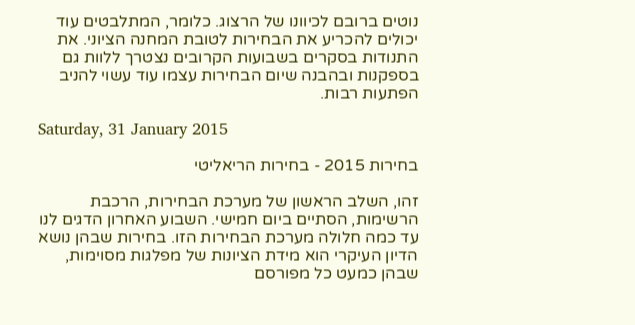נוטים ברובם לכיוונו של הרצוג. כלומר, המתלבטים עוד יכולים להכריע את הבחירות לטובת המחנה הציוני. את התנודות בסקרים בשבועות הקרובים נצטרך ללוות גם בספקנות ובהבנה שיום הבחירות עצמו עוד עשוי להניב הפתעות רבות.

Saturday, 31 January 2015

בחירות 2015 - בחירות הריאליטי

זהו, השלב הראשון של מערכת הבחירות, הרכבת הרשימות, הסתיים ביום חמישי. השבוע האחרון הדגים לנו עד כמה חלולה מערכת הבחירות הזו. בחירות שבהן נושא הדיון העיקרי הוא מידת הציונות של מפלגות מסוימות, שבהן כמעט כל מפורסם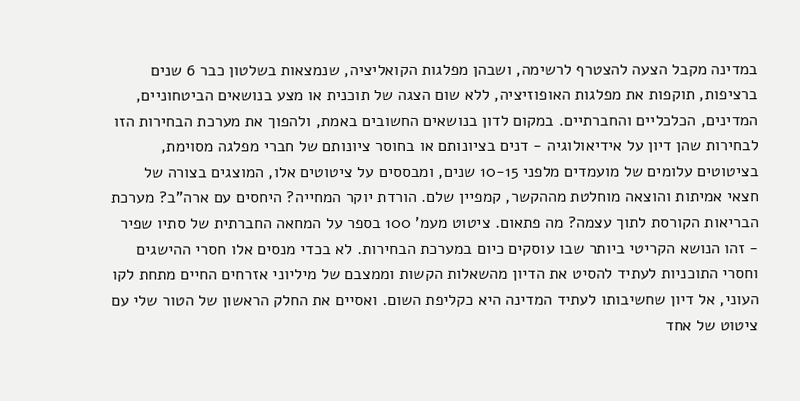במדינה מקבל הצעה להצטרף לרשימה, ושבהן מפלגות הקואליציה, שנמצאות בשלטון כבר 6 שנים ברציפות, תוקפות את מפלגות האופוזיציה, ללא שום הצגה של תוכנית או מצע בנושאים הביטחוניים, המדינים, הכלכליים והחברתיים. במקום לדון בנושאים החשובים באמת, ולהפוך את מערכת הבחירות הזו לבחירות שהן דיון על אידיאולוגיה - דנים בציונותם או בחוסר ציונותם של חברי מפלגה מסוימת, בציטוטים עלומים של מועמדים מלפני 10-15 שנים, ומבססים על ציטוטים אלו, המוצגים בצורה של חצאי אמיתות והוצאה מוחלטת מההקשר, קמפיין שלם. הורדת יוקר המחייה? היחסים עם ארה"ב? מערכת הבריאות הקורסת לתוך עצמה? מה פתאום. ציטוט מעמ' 100 בספר על המחאה החברתית של סתיו שפיר - זהו הנושא הקריטי ביותר שבו עוסקים כיום במערכת הבחירות. לא בכדי מנסים אלו חסרי ההישגים וחסרי התוכניות לעתיד להסיט את הדיון מהשאלות הקשות וממצבם של מיליוני אזרחים החיים מתחת לקו העוני, אל דיון שחשיבותו לעתיד המדינה היא כקליפת השום. ואסיים את החלק הראשון של הטור שלי עם ציטוט של אחד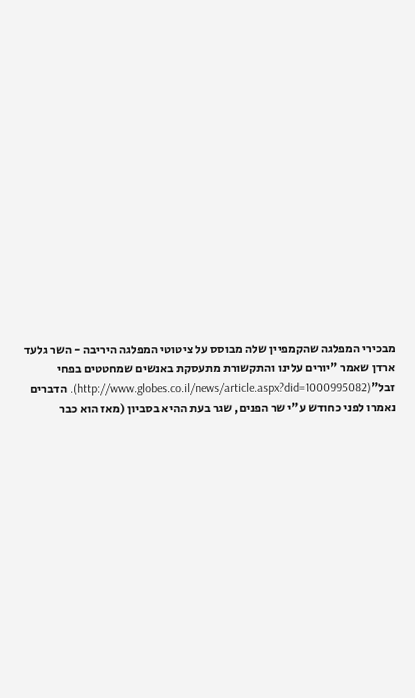מבכירי המפלגה שהקמפיין שלה מבוסס על ציטוטי המפלגה היריבה - השר גלעד ארדן שאמר "יורים עלינו והתקשורת מתעסקת באנשים שמחטטים בפחי זבל"(http://www.globes.co.il/news/article.aspx?did=1000995082). הדברים נאמרו לפני כחודש ע"י שר הפנים, שגר בעת ההיא בסביון (מאז הוא כבר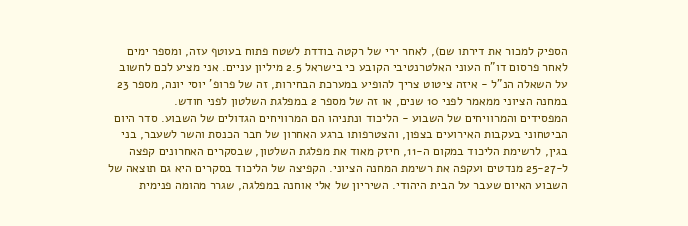הספיק למכור את דירתו שם), לאחר ירי של רקטה בודדת לשטח פתוח בעוטף עזה, ומספר ימים לאחר פרסום דו"ח העוני האלטרנטיבי הקובע כי בישראל 2.5 מיליון עניים. אני מציע לכם לחשוב על השאלה הנ"ל - איזה ציטוט צריך להופיע במערכת הבחירות, זה של פרופ' יוסי יונה, מספר 23 במחנה הציוני ממאמר לפני 10 שנים, או זה של מספר 2 במפלגת השלטון לפני חודש.
המפסידים והמרוויחים של השבוע - הליכוד ונתניהו הם המרוויחים הגדולים של השבוע. סדר היום הביטחוני בעקבות האירועים בצפון, והצטרפותו ברגע האחרון של חבר הכנסת והשר לשעבר, בני בגין, לרשימת הליכוד במקום ה-11, חיזק מאוד את מפלגת השלטון, שבסקרים האחרונים קפצה ל-25-27 מנדטים ועקפה את רשימת המחנה הציוני. הקפיצה של הליכוד בסקרים היא גם תוצאה של השבוע האיום שעבר על הבית היהודי. השיריון של אלי אוחנה במפלגה, שגרר מהומה פנימית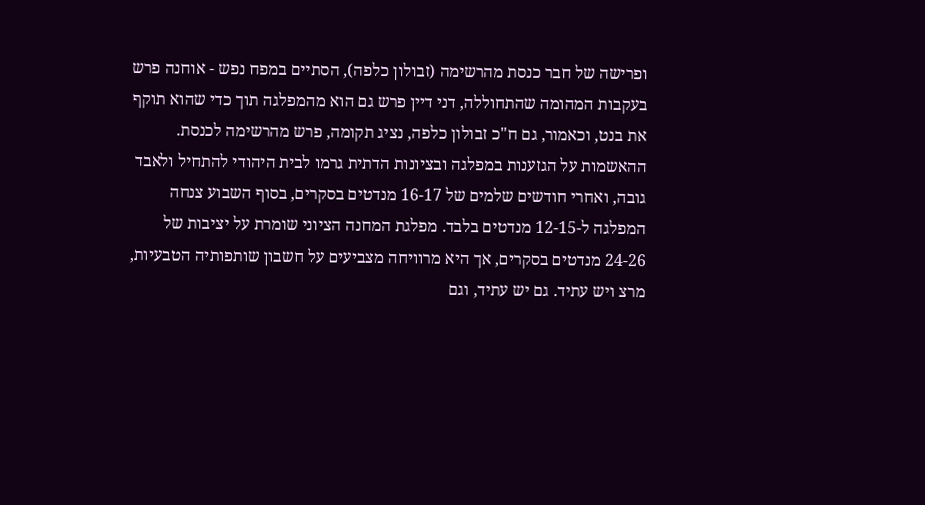ופרישה של חבר כנסת מהרשימה (זבולון כלפה), הסתיים במפח נפש - אוחנה פרש בעקבות המהומה שהתחוללה, דני דיין פרש גם הוא מהמפלגה תוך כדי שהוא תוקף את בנט, וכאמור, גם ח"כ זבולון כלפה, נציג תקומה, פרש מהרשימה לכנסת. ההאשמות על הגזענות במפלגה ובציונות הדתית גרמו לבית היהודי להתחיל ולאבד גובה, ואחרי חודשים שלמים של 16-17 מנדטים בסקרים, בסוף השבוע צנחה המפלגה ל-12-15 מנדטים בלבד. מפלגת המחנה הציוני שומרת על יציבות של 24-26 מנדטים בסקרים, אך היא מרוויחה מצביעים על חשבון שותפותיה הטבעיות, מרצ ויש עתיד. גם יש עתיד, וגם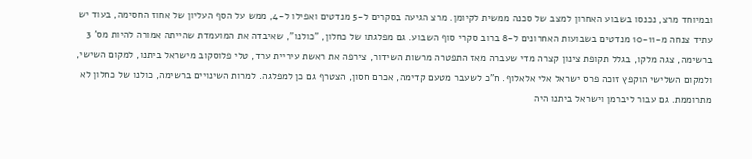ובמיוחד מרצ, נכנסו בשבוע האחרון למצב של סכנה ממשית לקיומן. מרצ הגיעה בסקרים ל-5 מנדטים ואפילו ל-4, ממש על הסף העליון של אחוז החסימה, בעוד יש עתיד צנחה מ-10-11 מנדטים בשבועות האחרונים ל-8 ברוב סקרי סוף השבוע. גם מפלגתו של כחלון, "כולנו", שאיבדה את המועמדת שהייתה אמורה להיות מס' 3 ברשימה, צגה מלקו, בגלל תקופת צינון קצרה מדי שעברה מאז התפטרה מרשות השידור, צירפה את ראשת עיריית ערד, טלי פלוסקוב מישראל ביתנו, למקום השישי, ולמקום השלישי הוקפץ זוכה פרס ישראל אלי אלאלוף. ח"כ לשעבר מטעם קדימה, אכרם חסון, הצטרף גם כן למפלגה. למרות השינויים ברשימה, כולנו של כחלון לא מתרוממת. גם עבור ליברמן וישראל ביתנו היה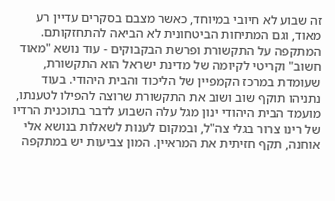זה שבוע לא חיובי במיוחד, כאשר מצבם בסקרים עדיין רע מאוד, וגם המתיחות הביטחונית לא הביאה להתחזקותם.
המתקפה על התקשורת ופרשת הבקבוקים - עוד נושא "מאוד חשוב" וקריטי לקיומה של מדינת ישראל הוא התקשורת, שעומדת במרכז הקמפיין של הליכוד והבית היהודי. בעוד נתניהו תוקף שוב ושוב את התקשורת שרוצה להפילו לטענתו, מועמד הבית היהודי ינון מגל עלה השבוע לדבר בתוכנית הרדיו של רינו צרור בגלי צה"ל, ובמקום לענות לשאלות בנושא אלי אוחנה, תקף חזיתית את המראיין. המון צביעות יש במתקפה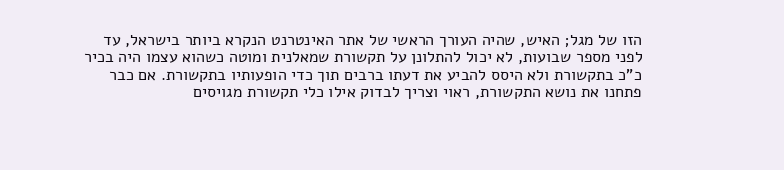הזו של מגל; האיש, שהיה העורך הראשי של אתר האינטרנט הנקרא ביותר בישראל, עד לפני מספר שבועות, לא יכול להתלונן על תקשורת שמאלנית ומוטה כשהוא עצמו היה בכיר כ"כ בתקשורת ולא היסס להביע את דעתו ברבים תוך כדי הופעותיו בתקשורת. אם כבר פתחנו את נושא התקשורת, ראוי וצריך לבדוק אילו כלי תקשורת מגויסים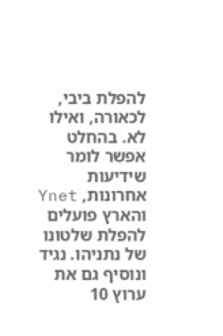להפלת ביבי, לכאורה, ואילו לא. בהחלט אפשר לומר שידיעות אחרונות, Ynet והארץ פועלים להפלת שלטונו של נתניהו. נגיד ונוסיף גם את ערוץ 10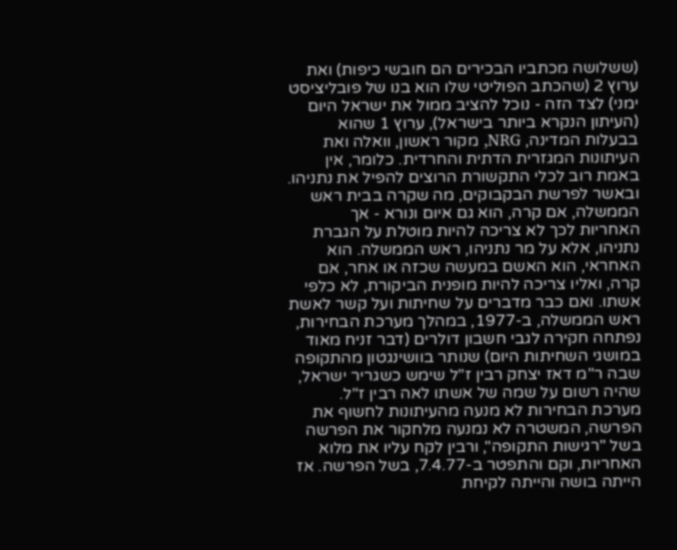(ששלושה מכתביו הבכירים הם חובשי כיפות) ואת ערוץ 2 (שהכתב הפוליטי שלו הוא בנו של פובליציסט ימני) לצד הזה - נוכל להציב ממול את ישראל היום (העיתון הנקרא ביותר בישראל), ערוץ 1 שהוא בבעלות המדינה, NRG, מקור ראשון, וואלה ואת העיתונות המגזרית הדתית והחרדית. כלומר, אין באמת רוב לכלי התקשורת הרוצים להפיל את נתניהו. ובאשר לפרשת הבקבוקים, מה שקרה בבית ראש הממשלה, אם קרה, הוא גם איום ונורא - אך האחריות לכך לא צריכה להיות מוטלת על הגברת נתניהו, אלא על מר נתניהו, ראש הממשלה. הוא האחראי, הוא האשם במעשה שכזה או אחר, אם קרה, ואליו צריכה להיות מופנית הביקורת, לא כלפי אשתו. ואם כבר מדברים על שחיתות ועל קשר לאשת ראש הממשלה, ב-1977, במהלך מערכת הבחירות, נפתחה חקירה לגבי חשבון דולרים (דבר זניח מאוד במושגי השחיתות היום) שנותר בוושינגטון מהתקופה שבה ר"מ דאז יצחק רבין ז"ל שימש כשגריר ישראל, שהיה רשום על שמה של אשתו לאה רבין ז"ל. מערכת הבחירות לא מנעה מהעיתונות לחשוף את הפרשה, המשטרה לא נמנעה מלחקור את הפרשה בשל "רגישות התקופה", ורבין לקח עליו את מלוא האחריות, וקם והתפטר ב-7.4.77, בשל הפרשה. אז הייתה בושה והייתה לקיחת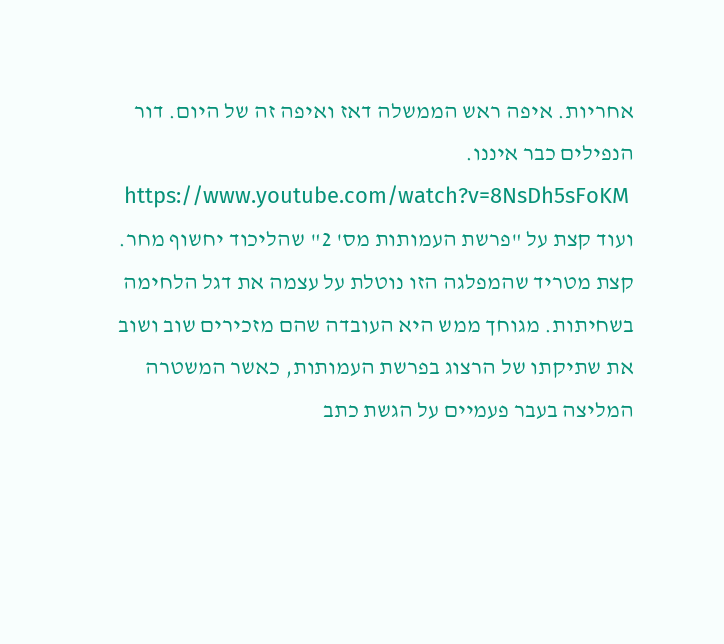אחריות. איפה ראש הממשלה דאז ואיפה זה של היום. דור הנפילים כבר איננו.
 https://www.youtube.com/watch?v=8NsDh5sFoKM
ועוד קצת על "פרשת העמותות מס' 2" שהליכוד יחשוף מחר. קצת מטריד שהמפלגה הזו נוטלת על עצמה את דגל הלחימה בשחיתות. מגוחך ממש היא העובדה שהם מזכירים שוב ושוב את שתיקתו של הרצוג בפרשת העמותות, כאשר המשטרה המליצה בעבר פעמיים על הגשת כתב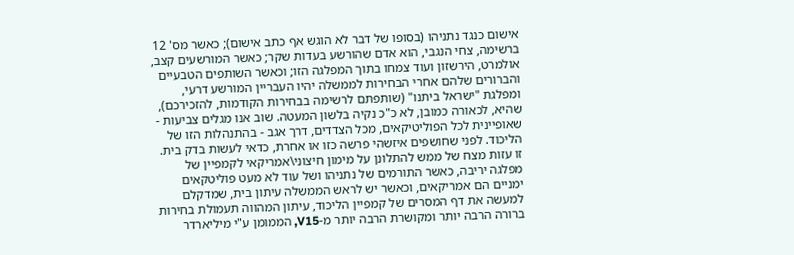אישום כנגד נתניהו (בסופו של דבר לא הוגש אף כתב אישום); כאשר מס' 12 ברשימה, צחי הנגבי, הוא אדם שהורשע בעדות שקר; כאשר המורשעים קצב, אולמרט, הירשזון ועוד צמחו בתוך המפלגה הזו; וכאשר השותפים הטבעיים והברורים שלהם אחרי הבחירות לממשלה יהיו העבריין המורשע דרעי, ומפלגת "ישראל ביתנו" (שותפתם לרשימה בבחירות הקודמות, להזכירכם), שהיא, לכאורה כמובן, לא כ"כ נקיה בלשון המעטה. שוב אנו מגלים צביעות - שאופיינית לכל הפוליטיקאים, מכל הצדדים, דרך אגב - בהתנהלות הזו של הליכוד. לפני שחושפים איזשהי פרשה כזו או אחרת, כדאי לעשות בדק בית. זו עזות מצח של ממש להתלונן על מימון חיצוני\אמריקאי לקמפיין של מפלגה יריבה, כאשר התורמים של נתניהו ושל עוד לא מעט פוליטקאים ימניים הם אמריקאים, וכאשר יש לראש הממשלה עיתון בית, שמדקלם למעשה את דף המסרים של קמפיין הליכוד, עיתון המהווה תעמולת בחירות ברורה הרבה יותר ומקושרת הרבה יותר מ-V15, הממומן ע"י מיליארדר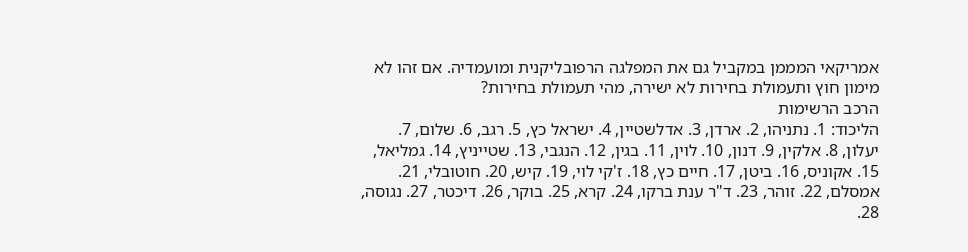אמריקאי המממן במקביל גם את המפלגה הרפובליקנית ומועמדיה. אם זהו לא מימון חוץ ותעמולת בחירות לא ישירה, מהי תעמולת בחירות?
הרכב הרשימות
הליכוד: 1. נתניהו, 2. ארדן, 3. אדלשטיין, 4. ישראל כץ, 5. רגב, 6. שלום, 7. יעלון, 8. אלקין, 9. דנון, 10. לוין, 11. בגין, 12. הנגבי, 13. שטייניץ, 14. גמליאל, 15. אקוניס, 16. ביטן, 17. חיים כץ, 18. ז'קי לוי, 19. קיש, 20. חוטובלי, 21. אמסלם, 22. זוהר, 23. ד"ר ענת ברקו, 24. קרא, 25. בוקר, 26. דיכטר, 27. נגוסה, 28.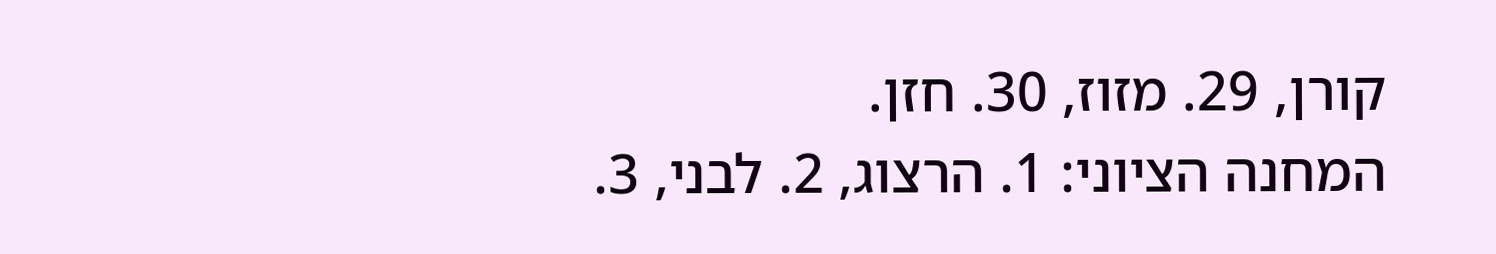קורן, 29. מזוז, 30. חזן.
המחנה הציוני: 1. הרצוג, 2. לבני, 3.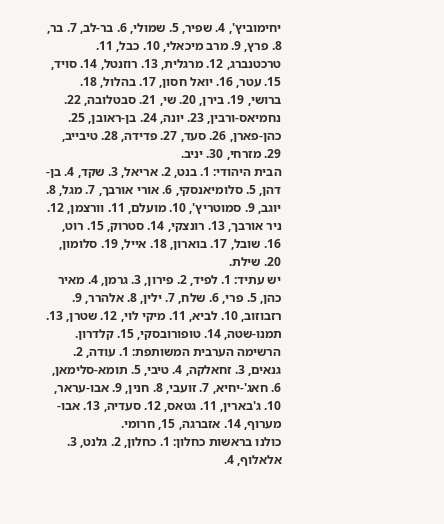יחימוביץ', 4. שפיר, 5. שמולי, 6. בר-לב, 7. בר, 8. פרץ, 9. מרב מיכאלי, 10. כבל, 11. טרכטנברג, 12. מרגלית, 13. רוזנטל, 14. סויד, 15. עטר, 16. יואל חסון, 17. בהלול, 18. ברושי, 19. בירן, 20. שי, 21. סבטלובה, 22. נחמיאס-ורבין, 23. יונה, 24. בן-ראובן, 25. כהן-פארן, 26. סעד, 27. פדידה, 28. טיבייב, 29. מזרחי, 30. יניב.
הבית היהודי: 1. בנט, 2. אריאל, 3. שקד, 4. בן-דהן, 5. סלומיאנסקי, 6. אורי אורבך, 7. מגל, 8. יוגב, 9. סמוטריץ', 10. מועלם, 11. וורצמן, 12. ניר אורבך, 13. רונצקי, 14. סטרוק, 15. רוט, 16. שובל, 17. בוארון, 18. אייל, 19. סלומון, 20. שילת.
יש עתיד: 1. לפיד, 2. פירון, 3. גרמן, 4. מאיר כהן, 5. פרי, 6. שלח, 7. ילין, 8. אלהרר, 9. רזבוזוב, 10. לביא, 11. מיקי לוי, 12. שטרן, 13. תמנו-שטה, 14. טופורובסקי, 15. קלדרון.
הרשימה הערבית המשותפת: 1. עודה, 2. גנאים, 3. זחאלקה, 4. טיבי, 5. תומא-סלימאן, 6. חאג'-יחיא, 7. זועבי, 8. חנין, 9. אבו-עראר, 10. ג'בארין, 11. גטאס, 12. סעדיה, 13. אבו-מערוף, 14. אזברגה, 15, חרומי.
כולנו בראשות כחלון: 1. כחלון, 2. גלנט, 3. אלאלוף, 4.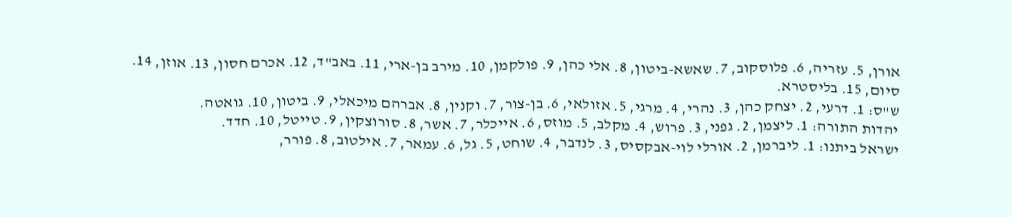אורן, 5. עזריה, 6. פלוסקוב, 7. שאשא-ביטון, 8. אלי כהן, 9. פולקמן, 10. מירב בן-ארי, 11. באב"ד, 12. אכרם חסון, 13. אוזן, 14. סיום, 15. בליסטרא.
ש"ס: 1. דרעי, 2. יצחק כהן, 3. נהרי, 4. מרגי, 5. אזולאי, 6. בן-צור, 7. וקנין, 8. אברהם מיכאלי, 9. ביטון, 10. גואטה.
יהדות התורה: 1. ליצמן, 2. גפני, 3. פרוש, 4. מקלב, 5. מוזס, 6. אייכלר, 7. אשר, 8. סורוצקין, 9. טייטל, 10. חדד.
ישראל ביתנו: 1. ליברמן, 2. אורלי לוי-אבקסיס, 3. לנדבר, 4. שוחט, 5. גל, 6. עמאר, 7. אילטוב, 8. פורר,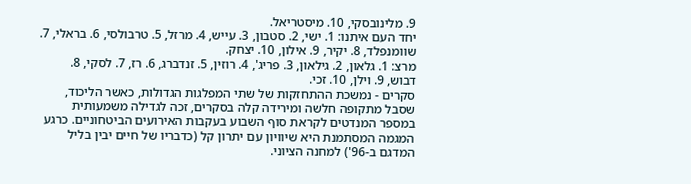9. מלינובסקי, 10. מיסטריאל.
יחד העם איתנו: 1. ישי, 2. סטבון, 3. עייש, 4. מרזל, 5. טרבולסי, 6. בראלי, 7. שוומנפלד, 8. יקיר, 9. אילון, 10. יצחק.
מרצ: 1. גלאון, 2. גילאון, 3. פריג', 4. רוזין, 5. זנדברג, 6. רז, 7. לסקי, 8. דבוש, 9. וילן, 10. זכי.
סקרים - נמשכת ההתחזקות של שתי המפלגות הגדולות, כאשר הליכוד, שסבל מתקופה חלשה ומירידה קלה בסקרים, זכה לגדילה משמעותית במספר המנדטים לקראת סוף השבוע בעקבות האירועים הביטחוניים. כרגע המגמה המסתמנת היא שיוויון עם יתרון קל (כדבריו של חיים יבין בליל המדגם ב-96') למחנה הציוני.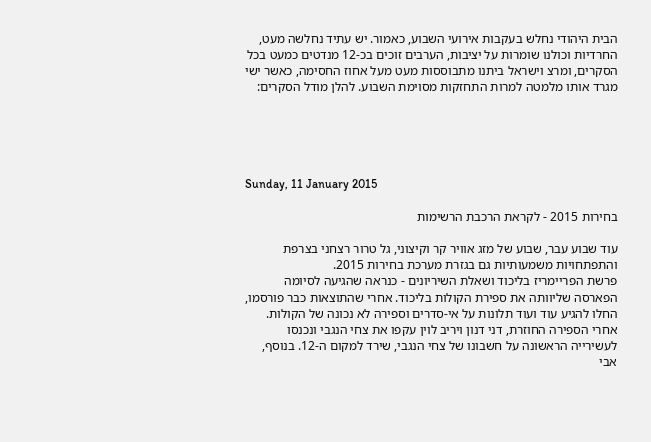הבית היהודי נחלש בעקבות אירועי השבוע, כאמור. יש עתיד נחלשה מעט, החרדיות וכולנו שומרות על יציבות, הערבים זוכים בכ-12 מנדטים כמעט בכל הסקרים, ומרצ וישראל ביתנו מתבוססות מעט מעל אחוז החסימה, כאשר ישי מגרד אותו מלמטה למרות התחזקות מסוימת השבוע. להלן מודל הסקרים:





Sunday, 11 January 2015

בחירות 2015 - לקראת הרכבת הרשימות

עוד שבוע עבר, שבוע של מזג אוויר קר וקיצוני, גל טרור רצחני בצרפת והתפתחויות משמעותיות גם בגזרת מערכת בחירות 2015.
פרשת הפריימריז בליכוד ושאלת השיריונים - כנראה שהגיעה לסיומה הפארסה שליוותה את ספירת הקולות בליכוד. אחרי שהתוצאות כבר פורסמו, החלו להגיע עוד ועוד תלונות על אי-סדרים וספירה לא נכונה של הקולות. אחרי הספירה החוזרת, דני דנון ויריב לוין עקפו את צחי הנגבי ונכנסו לעשירייה הראשונה על חשבונו של צחי הנגבי, שירד למקום ה-12. בנוסף, אבי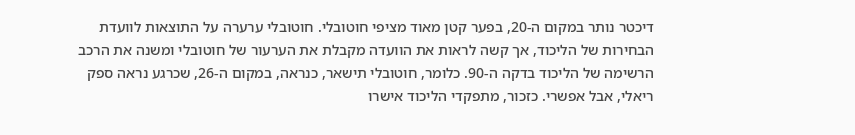דיכטר נותר במקום ה-20, בפער קטן מאוד מציפי חוטובלי. חוטובלי ערערה על התוצאות לוועדת הבחירות של הליכוד, אך קשה לראות את הוועדה מקבלת את הערעור של חוטובלי ומשנה את הרכב הרשימה של הליכוד בדקה ה-90. כלומר, חוטובלי תישאר, כנראה, במקום ה-26, שכרגע נראה ספק ריאלי, אבל אפשרי. כזכור, מתפקדי הליכוד אישרו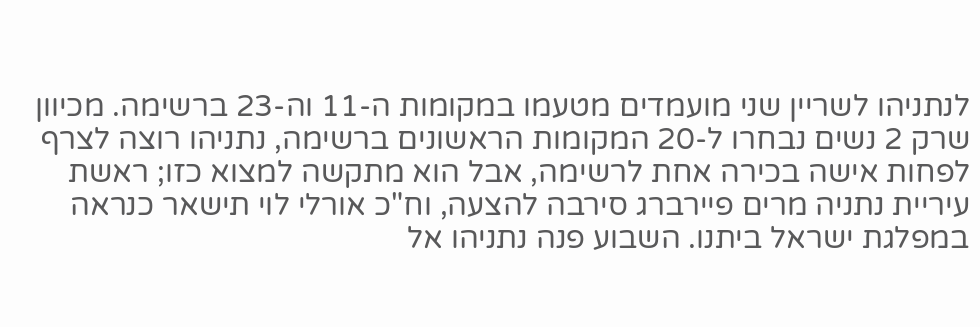לנתניהו לשריין שני מועמדים מטעמו במקומות ה-11 וה-23 ברשימה. מכיוון שרק 2 נשים נבחרו ל-20 המקומות הראשונים ברשימה, נתניהו רוצה לצרף לפחות אישה בכירה אחת לרשימה, אבל הוא מתקשה למצוא כזו; ראשת עיריית נתניה מרים פיירברג סירבה להצעה, וח"כ אורלי לוי תישאר כנראה במפלגת ישראל ביתנו. השבוע פנה נתניהו אל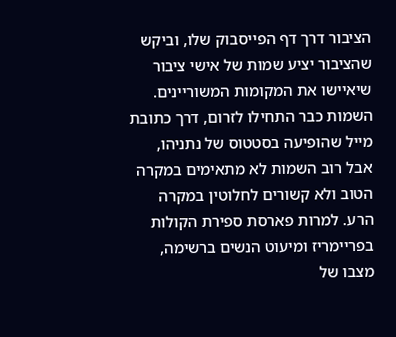הציבור דרך דף הפייסבוק שלו, וביקש שהציבור יציע שמות של אישי ציבור שיאיישו את המקומות המשוריינים. השמות כבר התחילו לזרום, דרך כתובת מייל שהופיעה בסטטוס של נתניהו, אבל רוב השמות לא מתאימים במקרה הטוב ולא קשורים לחלוטין במקרה הרע. למרות פארסת ספירת הקולות בפריימריז ומיעוט הנשים ברשימה, מצבו של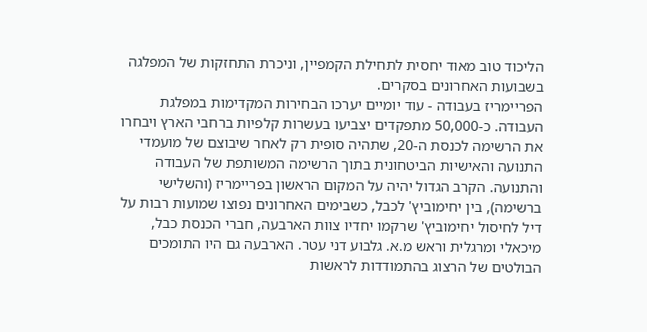הליכוד טוב מאוד יחסית לתחילת הקמפיין, וניכרת התחזקות של המפלגה בשבועות האחרונים בסקרים.
הפריימריז בעבודה - עוד יומיים יערכו הבחירות המקדימות במפלגת העבודה. כ-50,000 מתפקדים יצביעו בעשרות קלפיות ברחבי הארץ ויבחרו את הרשימה לכנסת ה-20, שתהיה סופית רק לאחר שיבוצם של מועמדי התנועה והאישיות הביטחונית בתוך הרשימה המשותפת של העבודה והתנועה. הקרב הגדול יהיה על המקום הראשון בפריימריז (והשלישי ברשימה), בין יחימוביץ' לכבל, כשבימים האחרונים נפוצו שמועות רבות על דיל לחיסול יחימוביץ' שרקמו יחדיו צוות הארבעה, חברי הכנסת כבל, מיכאלי ומרגלית וראש מ.א. גלבוע דני עטר. הארבעה גם היו התומכים הבולטים של הרצוג בהתמודדות לראשות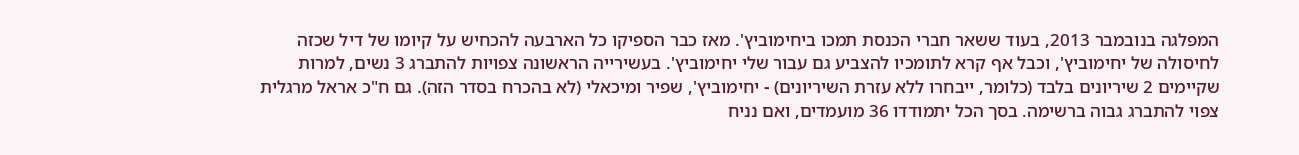המפלגה בנובמבר 2013, בעוד ששאר חברי הכנסת תמכו ביחימוביץ'. מאז כבר הספיקו כל הארבעה להכחיש על קיומו של דיל שכזה לחיסולה של יחימוביץ', וכבל אף קרא לתומכיו להצביע גם עבור שלי יחימוביץ'. בעשירייה הראשונה צפויות להתברג 3 נשים, למרות שקיימים 2 שיריונים בלבד (כלומר, ייבחרו ללא עזרת השיריונים) - יחימוביץ', שפיר ומיכאלי (לא בהכרח בסדר הזה). גם ח"כ אראל מרגלית צפוי להתברג גבוה ברשימה. בסך הכל יתמודדו 36 מועמדים, ואם נניח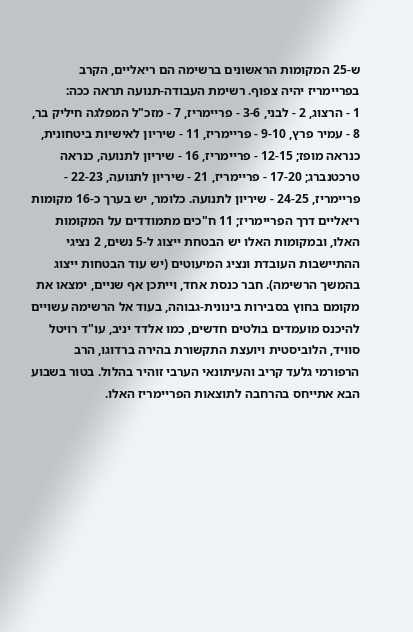ש-25 המקומות הראשונים ברשימה הם ריאליים, הקרב בפריימריז יהיה צפוף. רשימת העבודה-תנועה תראה ככה:
1 - הרצוג, 2 - לבני, 3-6 - פריימריז, 7 - מזכ"ל המפלגה חיליק בר, 8 - עמיר פרץ, 9-10 - פריימריז, 11 - שיריון לאישיות ביטחונית, כנראה מופז; 12-15 - פריימריז, 16 - שיריון לתנועה, כנראה טרכטנברג; 17-20 - פריימריז, 21 - שיריון לתנועה, 22-23 - פריימריז, 24-25 - שיריון לתנועה. כלומר, יש בערך כ-16 מקומות ריאליים דרך הפריימריז; 11 ח"כים מתמודדים על המקומות האלו, ובמקומות האלו יש הבטחת ייצוג ל-5 נשים, 2 נציגי ההתיישבות העובדת ונציג המיעוטים (יש עוד הבטחות ייצוג בהמשך הרשימה). חבר כנסת אחד, וייתכן אף שניים, ימצאו את מקומם בחוץ בסבירות בינונית-גבוהה, בעוד אל הרשימה עשויים להיכנס מועמדים בולטים חדשים, כמו אלדד יניב, עו"ד רויטל סוויד, הלוביסטית ויועצת התקשורת בהירה ברדוגו, הרב הרפורמי גלעד קריב והעיתונאי הערבי זוהיר בהלול. בטור בשבוע הבא אתייחס בהרחבה לתוצאות הפריימריז האלו.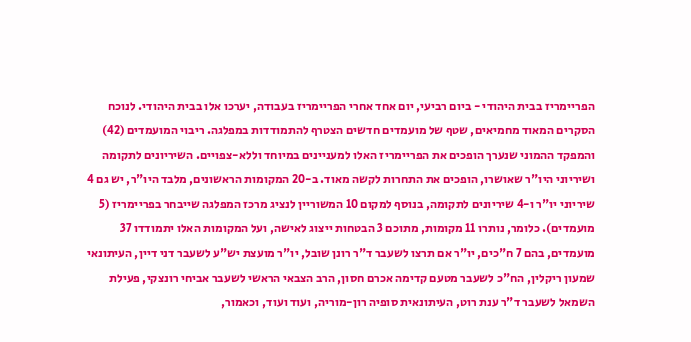הפריימריז בבית היהודי - ביום רביעי, יום אחד אחרי הפריימריז בעבודה, יערכו אלו בבית היהודי. לנוכח הסקרים המאוד מחמיאים, שטף של מועמדים חדשים הצטרף להתמודדות במפלגה. ריבוי המועמדים (42) והמפקד ההמוני שנערך הופכים את הפריימריז האלו למעניינים במיוחד וללא-צפויים. השיריונים לתקומה ושיריוני היו"ר שאושרו, הופכים את התחרות לקשה מאוד. ב-20 המקומות הראשונים, מלבד היו"ר, יש גם 4 שיריוני יו"ר ו-4 שיריונים לתקומה, בנוסף למקום 10 המשוריין לנציג מרכז המפלגה שייבחר בפריימריז (5 מועמדים). כלומר, נותרו 11 מקומות, מתוכם 3 הבטחות ייצוג לאישה, ועל המקומות האלו יתמודדו 37 מועמדים, בהם 7 ח"כים, יו"ר אם תרצו לשעבר ד"ר רונן שובל, יו"ר מועצת יש"ע לשעבר דני דיין, העיתונאי שמעון ריקלין, הח"כ לשעבר מטעם קדימה אכרם חסון, הרב הצבאי הראשי לשעבר אביחי רונצקי, פעילת השמאל לשעבר ד"ר ענת רוט, העיתונאית סופיה רון-מוריה, ועוד ועוד, וכאמור,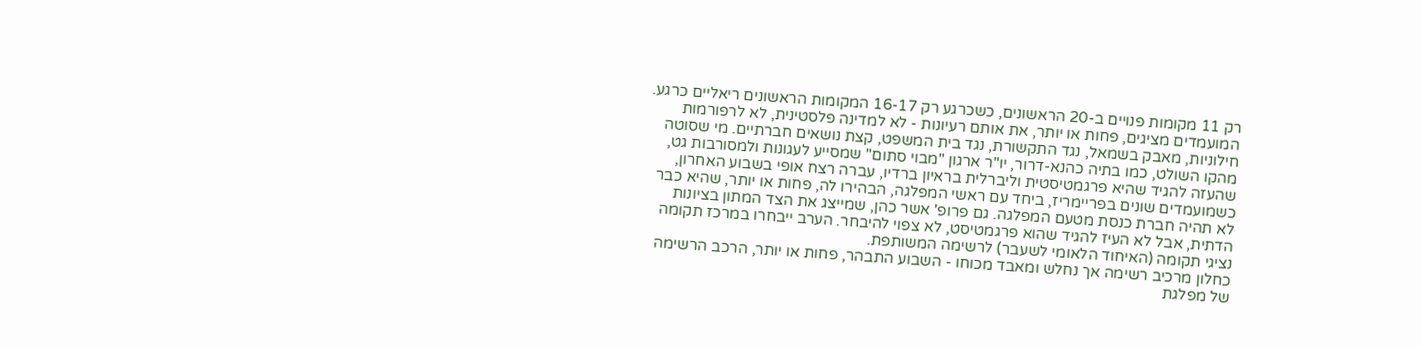רק 11 מקומות פנויים ב-20 הראשונים, כשכרגע רק 16-17 המקומות הראשונים ריאליים כרגע. המועמדים מציגים, פחות או יותר, את אותם רעיונות - לא למדינה פלסטינית, לא לרפורמות חילוניות, מאבק בשמאל, נגד התקשורת, נגד בית המשפט, קצת נושאים חברתיים. מי שסוטה מהקו השולט, כמו בתיה כהנא-דרור, יו"ר ארגון "מבוי סתום" שמסייע לעגונות ולמסורבות גט, שהעזה להגיד שהיא פרגמטיסטית וליברלית בראיון ברדיו, עברה רצח אופי בשבוע האחרון, כשמועמדים שונים בפריימריז, ביחד עם ראשי המפלגה, הבהירו לה, פחות או יותר, שהיא כבר לא תהיה חברת כנסת מטעם המפלגה. גם פרופ' אשר כהן, שמייצג את הצד המתון בציונות הדתית, אבל לא העיז להגיד שהוא פרגמטיסט, לא צפוי להיבחר. הערב ייבחרו במרכז תקומה נציגי תקומה (האיחוד הלאומי לשעבר) לרשימה המשותפת.
כחלון מרכיב רשימה אך נחלש ומאבד מכוחו - השבוע התבהר, פחות או יותר, הרכב הרשימה של מפלגת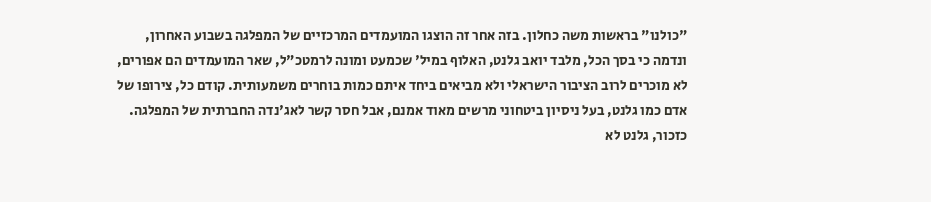"כולנו" בראשות משה כחלון. בזה אחר זה הוצגו המועמדים המרכזיים של המפלגה בשבוע האחרון, ונדמה כי בסך הכל, מלבד יואב גלנט, האלוף במיל' שכמעט ומונה לרמטכ"ל, שאר המועמדים הם אפורים, לא מוכרים לרוב הציבור הישראלי ולא מביאים ביחד איתם כמות בוחרים משמעותית. קודם כל, צירופו של אדם כמו גלנט, בעל ניסיון ביטחוני מרשים מאוד אמנם, אבל חסר קשר לאג'נדה החברתית של המפלגה. כזכור, גלנט לא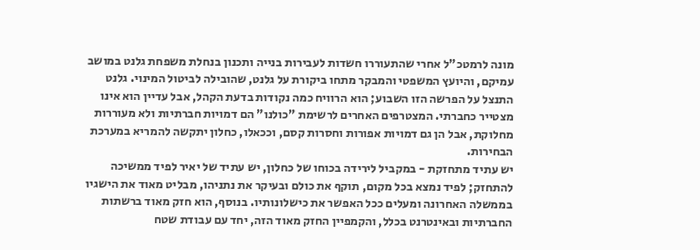מונה לרמטכ"ל אחרי שהתעוררו חשדות לעבירות בנייה ותכנון בנחלת משפחת גלנט במושב עמיקם, והיועץ המשפטי והמבקר מתחו ביקורת על גלנט, שהובילה לביטול המינוי. גלנט התנצל על הפרשה הזו השבוע; הוא הרוויח כמה נקודות בדעת הקהל, אבל עדיין הוא אינו מצטייר כחברתי. המצטרפים האחרים לרשימת "כולנו" הם דמויות חברתיות ולא מעוררות מחלוקת, אבל הן גם דמויות אפורות וחסרות קסם, וככאלו, כחלון יתקשה להמריא במערכת הבחירות.
יש עתיד מתחזקת - במקביל לירידה בכוחו של כחלון, יש עתיד של יאיר לפיד ממשיכה להתחזק; לפיד נמצא בכל מקום, תוקף את כולם ובעיקר את נתניהו, מבליט מאוד את הישגיו בממשלה האחרונה ומעלים ככל האפשר את כישלונותיו. בנוסף, הוא חזק מאוד ברשתות החברתיות ובאינטרנט בכלל, והקמפיין החזק מאוד הזה, יחד עם עבודת שטח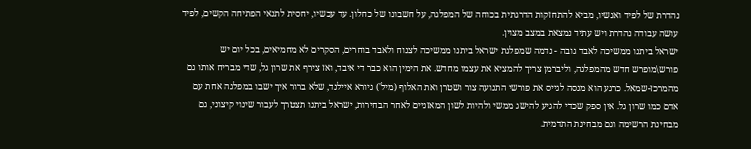נהדרת של לפיד ואנשיו, מביא להתחזקות הדרגתית בכוחה של המפלגה, על חשבונו של כחלון. עד עכשיו, יחסית לתנאי הפתיחה הקשים, לפיד עושה עבודה נהדרת ויש עתיד נמצאת במצב מצוין.
ישראל ביתנו ממשיכה לאבד גובה - נדמה שמפלגת ישראל ביתנו ממשיכה לצנוח ולאבד בוחרים, הסקרים לא מחמיאים, בכל יום יש פורש\מופרש חדש מהמפלגה, וליברמן צריך להמציא את עצמו מחדש. את הימין הוא כבר די איבד, ואז צירף את שרון גל, שדי מבריח אותו גם מהמרכז-שמאל. כרגע הוא מנסה לגייס את פורשי התנועה צור ושטרן ואת האלוף (מיל') גיורא איילנד, שלא ברור איך ישבו במפלגה אחת עם אדם כמו שרון גל. אין ספק שכדי להגיע להישג ממשי ולהיות לשון המאזניים לאחר הבחירות, ישראל ביתנו תצטרך לעבור שינוי קיצוני, גם מבחינת הרשימה וגם מבחינת התדמית.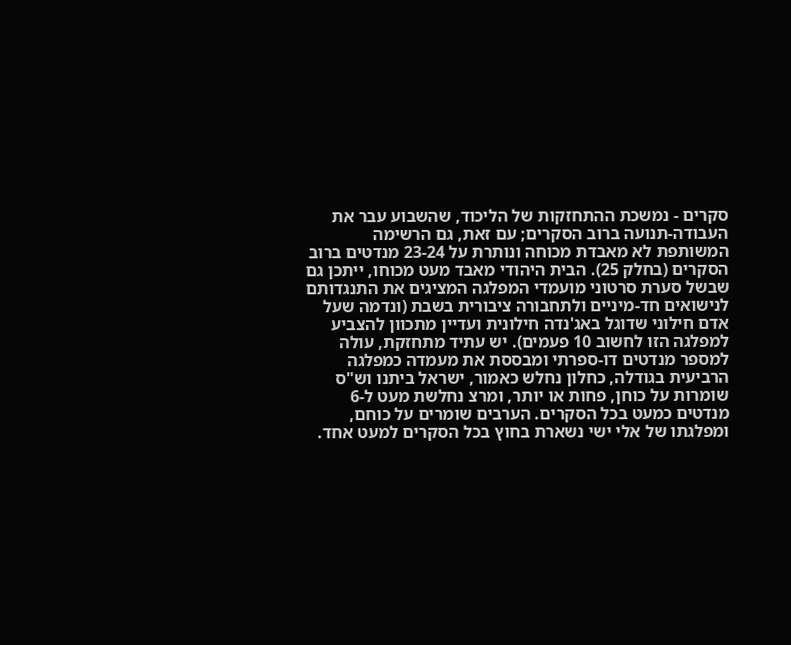סקרים - נמשכת ההתחזקות של הליכוד, שהשבוע עבר את העבודה-תנועה ברוב הסקרים; עם זאת, גם הרשימה המשותפת לא מאבדת מכוחה ונותרת על 23-24 מנדטים ברוב הסקרים (בחלק 25). הבית היהודי מאבד מעט מכוחו, ייתכן גם שבשל סערת סרטוני מועמדי המפלגה המציגים את התנגדותם לנישואים חד-מיניים ולתחבורה ציבורית בשבת (ונדמה שעל אדם חילוני שדוגל באג'נדה חילונית ועדיין מתכוון להצביע למפלגה הזו לחשוב 10 פעמים). יש עתיד מתחזקת, עולה למספר מנדטים דו-ספרתי ומבססת את מעמדה כמפלגה הרביעית בגודלה, כחלון נחלש כאמור, ישראל ביתנו וש"ס שומרות על כוחן, פחות או יותר, ומרצ נחלשת מעט ל-6 מנדטים כמעט בכל הסקרים. הערבים שומרים על כוחם, ומפלגתו של אלי ישי נשארת בחוץ בכל הסקרים למעט אחד.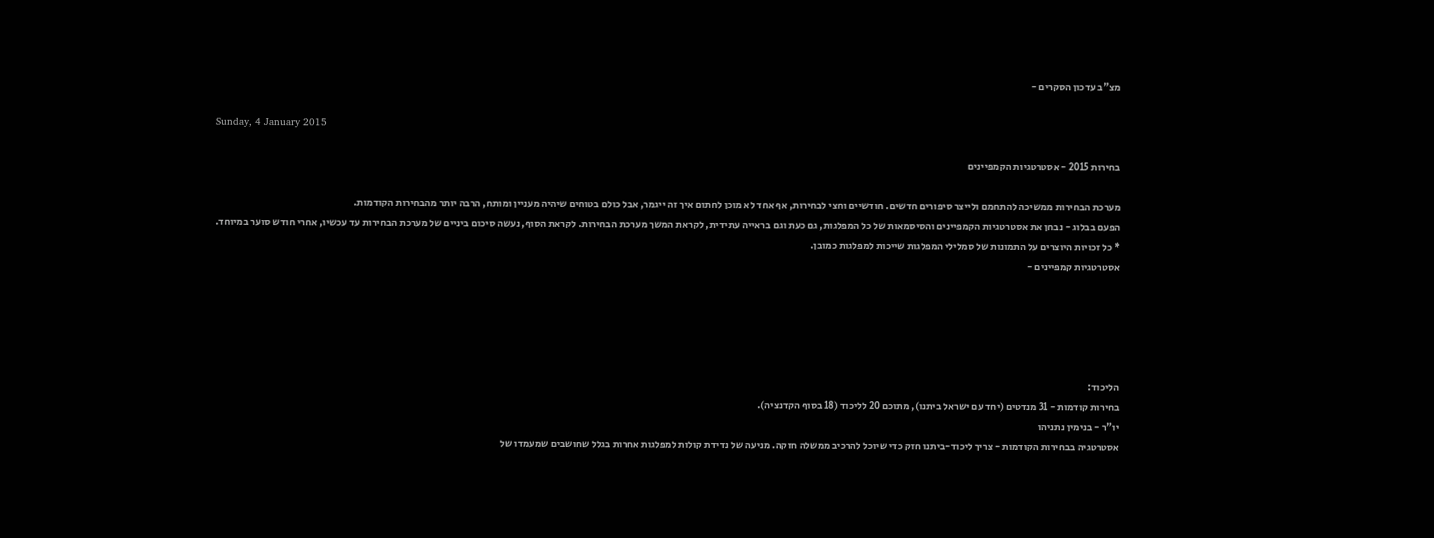מצ"ב עדכון הסקרים -

Sunday, 4 January 2015

בחירות 2015 - אסטרטגיות הקמפיינים

מערכת הבחירות ממשיכה להתחמם ולייצר סיפורים חדשים. חודשיים וחצי לבחירות, אף אחד לא מוכן לחתום איך זה ייגמר, אבל כולם בטוחים שיהיה מעניין ומותח, הרבה יותר מהבחירות הקודמות.
הפעם בבלוג - נבחן את אסטרטגיות הקמפיינים והסיסמאות של כל המפלגות, גם כעת וגם בראייה עתידית, לקראת המשך מערכת הבחירות. לקראת הסוף, נעשה סיכום ביניים של מערכת הבחירות עד עכשיו, אחרי חודש סוער במיוחד.
* כל זכויות היוצרים על התמונות של סמלילי המפלגות שייכות למפלגות כמובן.
אסטרטגיות קמפיינים -





הליכוד:
בחירות קודמות - 31 מנדטים (יחד עם ישראל ביתנו), מתוכם 20 לליכוד (18 בסוף הקדנציה).
יו"ר - בנימין נתניהו
אסטרטגיה בבחירות הקודמות - צריך ליכוד-ביתנו חזק כדי שיוכל להרכיב ממשלה חזקה. מניעה של נדידת קולות למפלגות אחרות בגלל שחושבים שמעמדו של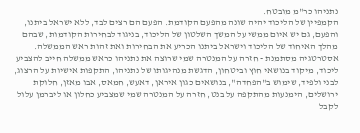נתניהו כר"מ מובטח.
הקמפיין של הליכוד יהיה שונה מהפעם הקודמת. הפעם הם רצים לבד, ללא ישראל ביתנו, והפעם, גם יש איום ממשי על המשך השלטון של הליכוד, בניגוד לבחירות הקודמות, שבהם מהלך האיחוד של הליכוד וישראל ביתנו הכריע את הבחירות ואת זהות ראש הממשלה.
אסטרטגיה מסתמנת - חזרה על המנטרה שמי שרוצה את נתניהו כראש ממשלה חייב להצביע ליכוד, מיקוד בנושאי חוץ וביטחון, הדגשת מנהיגותו של נתניהו, התקפות אישיות על הרצוג, לבני ולפיד, שימוש ב"הפחדה", בנושאים כגון איראן, דאעש, חמאס, אבו מאזן, חלוקת ירושלים, הימנעות מהתקפה על בנט, חזרה על המנטרה שמי שמצביע כחלון או ליברמן עלול לקבל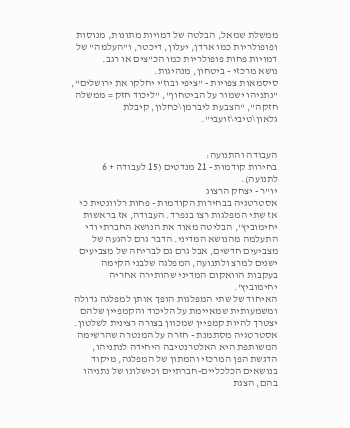ממשלת שמאל, הבלטה של דמויות מתונות, מנוסות ופופולריות כמו ארדן, יעלון, דיכטר, ו"העלמה" של דמויות פחות פופולריות כמו הכ"צים או רגב.
נושא מרכזי - ביטחון, מנהיגות.
סיסמאות צפויות - "ציפי ובוז'י יחלקו את ירושלים", "נתניהו ישמור על הביטחון", "ליכוד חזק = ממשלה חזקה", "הצבעת ליברמן\כחלון, קיבלת גלאון\טיבי\זועבי".


העבודה והתנועה:
בחירות קודמות - 21 מנדטים (15 לעבודה + 6 לתנועה).
יו"ר - יצחק הרצוג
אסטרטגיה בבחירות הקודמות - פחות רלוונטית כי אז שתי המפלגות רצו בנפרד. העבודה, אז בראשות יחימוביץ', הבליטה מאוד את הנושא החברתי ודי התעלמה מהנושא המדיני. הדבר גרם להגעה של מצביעים חדשים, אבל גרם גם לבריחה של מצביעים ישנים למרצ ולתנועה, המפלגה שלבני הקימה בעקבות הוואקום המדיני שהותירה אחריה יחימוביץ'.
האיחוד של שתי המפלגות הופך אותן למפלגה גדולה ומשמעותית שמאיימת על הליכוד והקמפיין שלהם יצטרך להיות קמפיין שמכוון בצורה רצינית לשלטון.
אסטרטגיה מסתמנת - חזרה על המנטרה שהרשימה המשותפת היא האלטרנטיבה היחידה לנתניהו, הדגשת הפן המרכזי והמתון של המפלגה, מיקוד בנושאים הכלכליים-חברתיים וכישלונו של נתניהו בהם, הצגת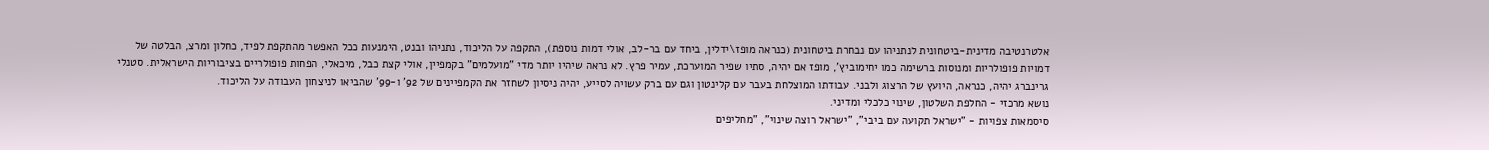אלטרנטיבה מדינית-ביטחונית לנתניהו עם נבחרת ביטחונית (כנראה מופז\ידלין, ביחד עם בר-לב, אולי דמות נוספת), התקפה על הליכוד, נתניהו ובנט, הימנעות ככל האפשר מהתקפת לפיד, כחלון ומרצ, הבלטה של דמויות פופולריות ומנוסות ברשימה כמו יחימוביץ', מופז אם יהיה, סתיו שפיר המוערכת, עמיר פרץ. לא נראה שיהיו יותר מדי "מועלמים" בקמפיין, אולי קצת כבל, מיכאלי, הפחות פופולריים בציבוריות הישראלית. סטנלי גרינברג יהיה, כנראה, היועץ של הרצוג ולבני. עבודתו המוצלחת בעבר עם קלינטון וגם עם ברק עשויה לסייע, יהיה ניסיון לשחזר את הקמפיינים של 92' ו-99' שהביאו לניצחון העבודה על הליכוד.
נושא מרכזי - החלפת השלטון, שינוי כלכלי ומדיני.
סיסמאות צפויות - "ישראל תקועה עם ביבי", "ישראל רוצה שינוי", "מחליפים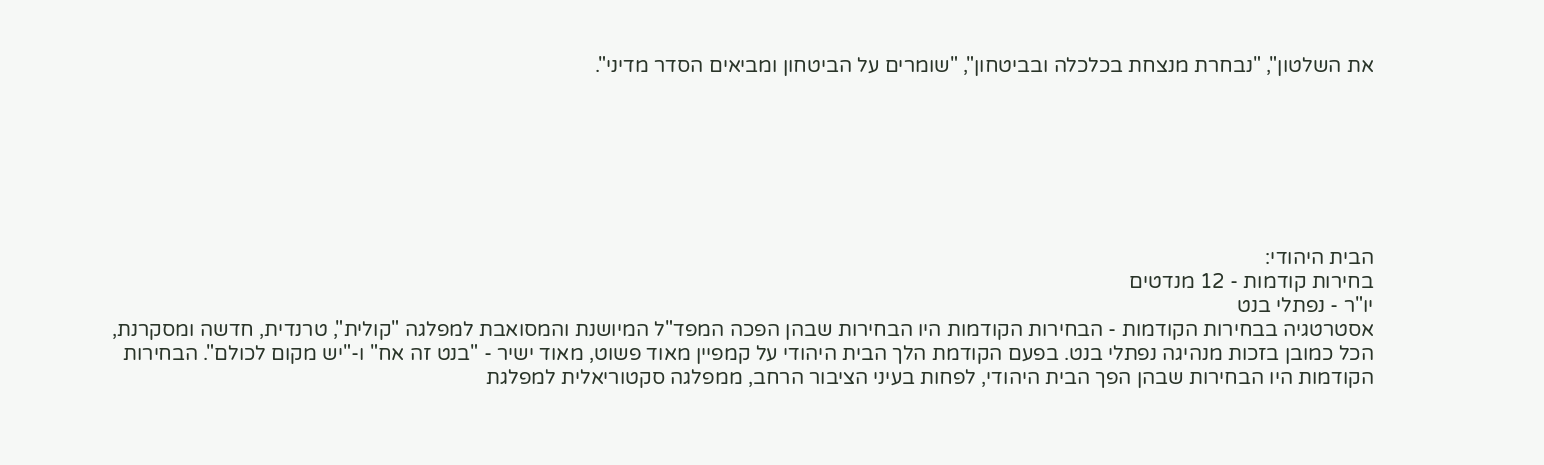את השלטון", "נבחרת מנצחת בכלכלה ובביטחון", "שומרים על הביטחון ומביאים הסדר מדיני".







הבית היהודי:
בחירות קודמות - 12 מנדטים
יו"ר - נפתלי בנט
אסטרטגיה בבחירות הקודמות - הבחירות הקודמות היו הבחירות שבהן הפכה המפד"ל המיושנת והמסואבת למפלגה "קולית", טרנדית, חדשה ומסקרנת, הכל כמובן בזכות מנהיגה נפתלי בנט. בפעם הקודמת הלך הבית היהודי על קמפיין מאוד פשוט, מאוד ישיר - "בנט זה אח" ו-"יש מקום לכולם". הבחירות הקודמות היו הבחירות שבהן הפך הבית היהודי, לפחות בעיני הציבור הרחב, ממפלגה סקטוריאלית למפלגת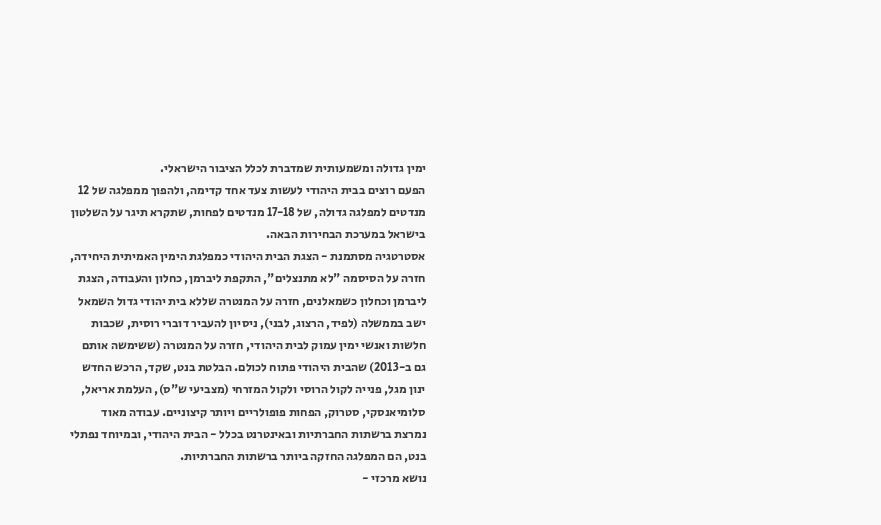ימין גדולה ומשמעותית שמדברת לכלל הציבור הישראלי.
הפעם רוצים בבית היהודי לעשות צעד אחד קדימה, ולהפוך ממפלגה של 12 מנדטים למפלגה גדולה, של 17-18 מנדטים לפחות, שתקרא תיגר על השלטון בישראל במערכת הבחירות הבאה.
אסטרטגיה מסתמנת - הצגת הבית היהודי כמפלגת הימין האמיתית היחידה, חזרה על הסיסמה "לא מתנצלים", התקפת ליברמן, כחלון והעבודה, הצגת ליברמן וכחלון כשמאלנים, חזרה על המנטרה שללא בית יהודי גדול השמאל ישב בממשלה (לפיד, הרצוג, לבני), ניסיון להעביר דוברי רוסית, שכבות חלשות ואנשי ימין עמוק לבית היהודי, חזרה על המנטרה (ששימשה אותם גם ב-2013) שהבית היהודי פתוח לכולם. הבלטת בנט, שקד, הרכש החדש ינון מגל, פנייה לקול הרוסי ולקול המזרחי (מצביעי ש"ס), העלמת אריאל, סלומיאנסקי, סטרוק, הפחות פופולריים ויותר קיצוניים. עבודה מאוד נמרצת ברשתות החברתיות ובאינטרנט בכלל - הבית היהודי, ובמיוחד נפתלי בנט, הם המפלגה החזקה ביותר ברשתות החברתיות.
נושא מרכזי -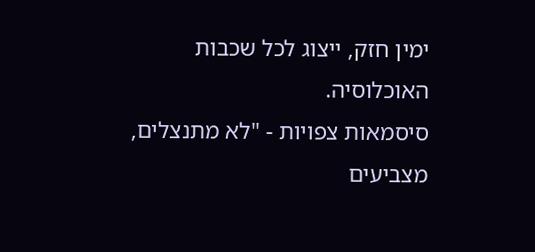ימין חזק, ייצוג לכל שכבות האוכלוסיה.
סיסמאות צפויות - "לא מתנצלים, מצביעים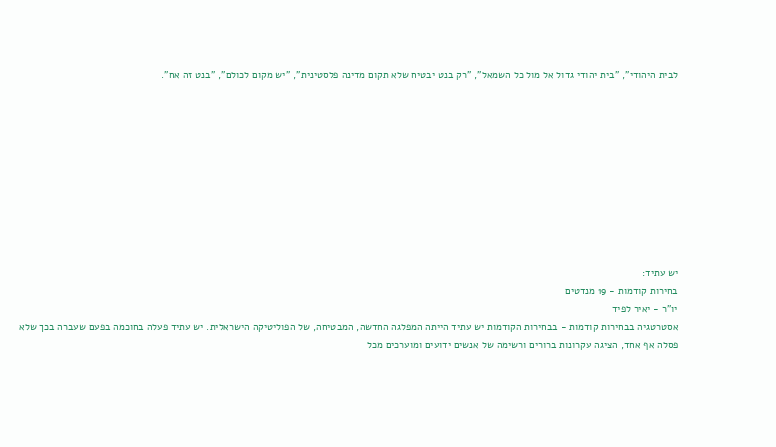לבית היהודי", "בית יהודי גדול אל מול כל השמאל", "רק בנט יבטיח שלא תקום מדינה פלסטינית", "יש מקום לכולם", "בנט זה אח".










יש עתיד:
בחירות קודמות - 19 מנדטים
יו"ר - יאיר לפיד
אסטרטגיה בבחירות קודמות - בבחירות הקודמות יש עתיד הייתה המפלגה החדשה, המבטיחה, של הפוליטיקה הישראלית. יש עתיד פעלה בחוכמה בפעם שעברה בכך שלא פסלה אף אחד, הציגה עקרונות ברורים ורשימה של אנשים ידועים ומוערכים מכל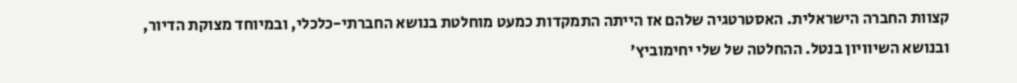קצוות החברה הישראלית. האסטרטגיה שלהם אז הייתה התמקדות כמעט מוחלטת בנושא החברתי-כלכלי, ובמיוחד מצוקת הדיור, ובנושא השיוויון בנטל. ההחלטה של שלי יחימוביץ'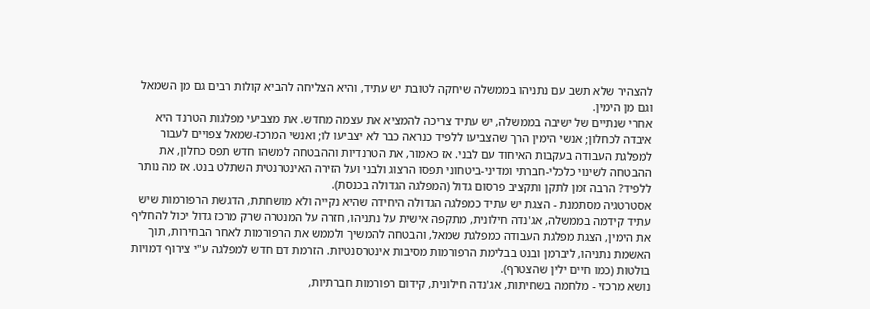להצהיר שלא תשב עם נתניהו בממשלה שיחקה לטובת יש עתיד, והיא הצליחה להביא קולות רבים גם מן השמאל וגם מן הימין.
אחרי שנתיים של ישיבה בממשלה, יש עתיד צריכה להמציא את עצמה מחדש. את מצביעי מפלגות הטרנד היא איבדה לכחלון; אנשי הימין הרך שהצביעו ללפיד כנראה כבר לא יצביעו לו; ואנשי המרכז-שמאל צפויים לעבור למפלגת העבודה בעקבות האיחוד עם לבני. אז כאמור, את הטרנדיות וההבטחה למשהו חדש תפס כחלון, את ההבטחה לשינוי כלכלי-חברתי ומדיני-ביטחוני תפסו הרצוג ולבני ועל הזירה האינטרנטית השתלט בנט. אז מה נותר ללפיד? הרבה זמן לתקן ותקציב פרסום גדול (המפלגה הגדולה בכנסת).
אסטרטגיה מסתמנת - הצגת יש עתיד כמפלגה הגדולה היחידה שהיא נקייה ולא מושחתת, הדגשת הרפורמות שיש עתיד קידמה בממשלה, אג'נדה חילונית, מתקפה אישית על נתניהו, חזרה על המנטרה שרק מרכז גדול יכול להחליף את הימין, הצגת מפלגת העבודה כמפלגת שמאל, והבטחה להמשיך ולממש את הרפורמות לאחר הבחירות, תוך האשמת נתניהו, ליברמן ובנט בבלימת הרפורמות מסיבות אינטרסנטיות. הזרמת דם חדש למפלגה ע"י צירוף דמויות בולטות (כמו חיים ילין שהצטרף).
נושא מרכזי - מלחמה בשחיתות, אג'נדה חילונית, קידום רפורמות חברתיות,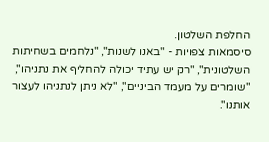החלפת השלטון.
סיסמאות צפויות - "באנו לשנות", "נלחמים בשחיתות השלטונית", "רק יש עתיד יכולה להחליף את נתניהו", "שומרים על מעמד הביניים", "לא ניתן לנתניהו לעצור אותנו".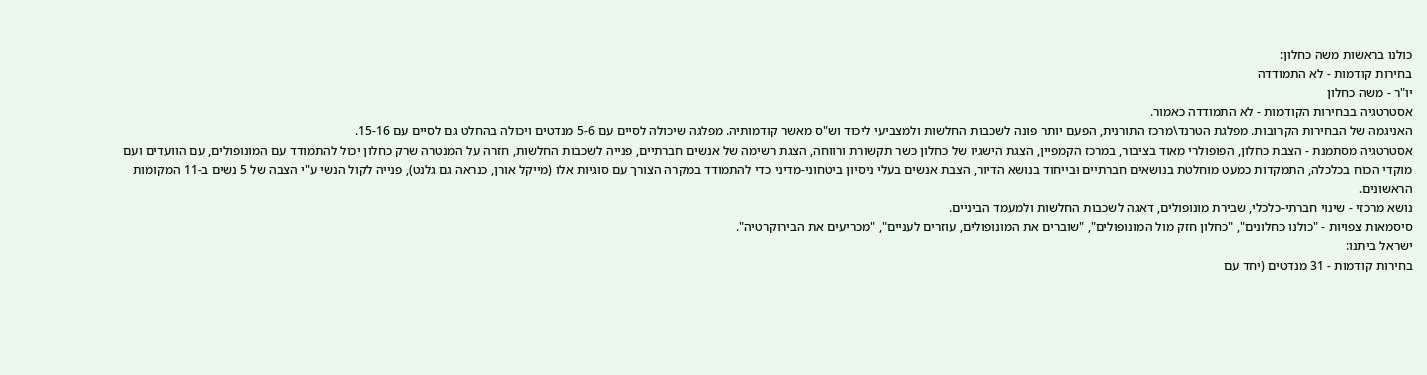כולנו בראשות משה כחלון:
בחירות קודמות - לא התמודדה
יו"ר - משה כחלון
אסטרטגיה בבחירות הקודמות - לא התמודדה כאמור.
האניגמה של הבחירות הקרובות. מפלגת הטרנד\מרכז התורנית, הפעם יותר פונה לשכבות החלשות ולמצביעי ליכוד וש"ס מאשר קודמותיה. מפלגה שיכולה לסיים עם 5-6 מנדטים ויכולה בהחלט גם לסיים עם 15-16.
אסטרטגיה מסתמנת - הצבת כחלון, הפופולרי מאוד בציבור, במרכז הקמפיין, הצגת הישגיו של כחלון כשר תקשורת ורווחה, הצגת רשימה של אנשים חברתיים, פנייה לשכבות החלשות, חזרה על המנטרה שרק כחלון יכול להתמודד עם המונופולים, עם הוועדים ועם מוקדי הכוח בכלכלה, התמקדות כמעט מוחלטת בנושאים חברתיים ובייחוד בנושא הדיור, הצבת אנשים בעלי ניסיון ביטחוני-מדיני כדי להתמודד במקרה הצורך עם סוגיות אלו (מייקל אורן, כנראה גם גלנט), פנייה לקול הנשי ע"י הצבה של 5 נשים ב-11 המקומות הראשונים.
נושא מרכזי - שינוי חברתי-כלכלי, שבירת מונופולים, דאגה לשכבות החלשות ולמעמד הביניים.
סיסמאות צפויות - "כולנו כחלונים", "כחלון חזק מול המונופולים", "שוברים את המונופולים, עוזרים לעניים", "מכריעים את הבירוקרטיה".
ישראל ביתנו:
בחירות קודמות - 31 מנדטים (יחד עם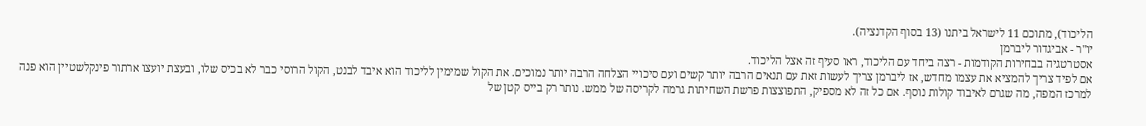הליכוד), מתוכם 11 לישראל ביתנו (13 בסוף הקדנציה).
יו"ר - אביגדור ליברמן
אסטרטגיה בבחירות הקודמות - רצה ביחד עם הליכוד, ראו סעיף זה אצל הליכוד.
אם לפיד צריך להמציא את עצמו מחדש, אז ליברמן צריך לעשות זאת עם תנאים הרבה יותר קשים ועם סיכויי הצלחה הרבה יותר נמוכים. את הקול שמימין לליכוד הוא איבד לבנט, הקול הרוסי כבר לא בכיס שלו, ובעצת יועצו ארתור פינקלשטיין הוא פנה למרכז המפה, מה שגרם לאיבוד קולות נוסף. אם כל זה לא מספיק, התפוצצות פרשת השחיתות גרמה לקריסה של ממש. נותר רק בייס קטן של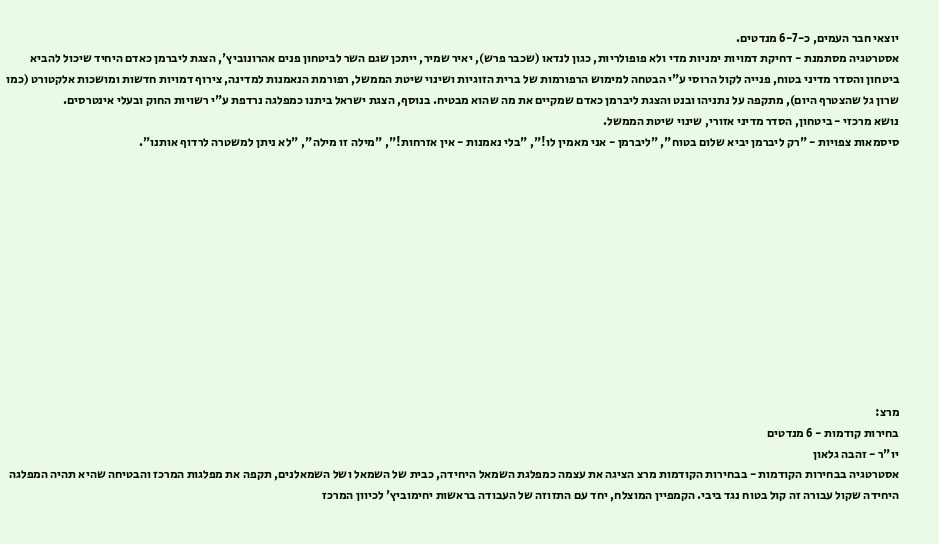יוצאי חבר העמים, כ-6-7 מנדטים.
אסטרטגיה מסתמנת - דחיקת דמויות ימניות מדי ולא פופולריות, כגון לנדאו (שכבר פרש), יאיר שמיר, ייתכן שגם השר לביטחון פנים אהרונוביץ', הצגת ליברמן כאדם היחיד שיכול להביא ביטחון והסדר מדיני בטוח, פנייה לקול הרוסי ע"י הבטחה למימוש הרפורמות של ברית הזוגיות ושינוי שיטת הממשל, רפורמת הנאמנות למדינה, צירוף דמויות חדשות ומושכות אלקטורט (כמו שרון גל שהצטרף היום), מתקפה על נתניהו ובנט והצגת ליברמן כאדם שמקיים את מה שהוא מבטיח. בנוסף, הצגת ישראל ביתנו כמפלגה נרדפת ע"י רשויות החוק ובעלי אינטרסים.
נושא מרכזי - ביטחון, הסדר מדיני אזורי, שינוי שיטת הממשל.
סיסמאות צפויות - "רק ליברמן יביא שלום בטוח", "ליברמן - אני מאמין לו!", "בלי נאמנות - אין אזרחות!", "מילה זו מילה", "לא ניתן למשטרה לרדוף אותנו".












מרצ:
בחירות קודמות - 6 מנדטים
יו"ר - זהבה גלאון
אסטרטגיה בבחירות הקודמות - בבחירות הקודמות מרצ הציגה את עצמה כמפלגת השמאל היחידה, כבית של השמאל ושל השמאלנים, תקפה את מפלגות המרכז והבטיחה שהיא תהיה המפלגה היחידה שקול עבורה זה קול בטוח נגד ביבי. הקמפיין המוצלח, יחד עם התזוזה של העבודה בראשות יחימוביץ' לכיוון המרכז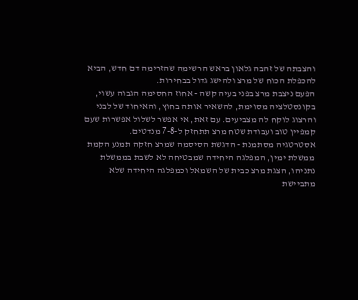והצבתה של זהבה גלאון בראש הרשימה שהזרימה דם חדש, הביא להכפלת הכוח של מרצ ולהישג גדול בבחירות.
הפעם ניצבת מרצ בפני בעיה קשה - אחוז החסימה הגבוה עשוי, בקונסטלציה מסוימת, להשאיר אותה בחוץ, והאיחוד של לבני והרצוג לוקח לה מצביעים. עם זאת, אי אפשר לשלול אפשרות שעם קמפיין טוב ועבודת שטח מרצ תתחזק ל-7-8 מנדטים.
אסטרטגיה מסתמנת - הדגשת הסיסמה שמרצ חזקה תמנע הקמת ממשלת ימין, המפלגה היחידה שמבטיחה לא לשבת בממשלת נתניהו, הצגת מרצ כבית של השמאל וכמפלגה היחידה שלא מתביישת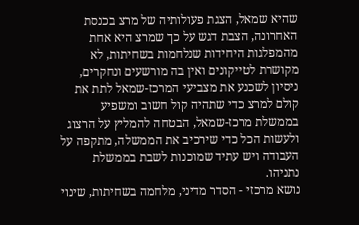שהיא שמאל, הצגת פעולותיה של מרצ בכנסת האחרונה, הצבת דגש על כך שמרצ היא אחת מהמפלגות היחידות שנלחמות בשחיתות, לא מקושרת לטייקונים ואין בה מורשעים ונחקרים, ניסיון לשכנע את מצביעי המרכז-שמאל לתת את קולם למרצ כדי שתהיה קול חשוב ומשפיע בממשלת מרכז-שמאל, הבטחה להמליץ על הרצוג ולעשות הכל כדי שירכיב את הממשלה, מתקפה על העבודה ויש עתיד שמוכנות לשבת בממשלת נתניהו.
נושא מרכזי - הסדר מדיני, מלחמה בשחיתות, שינוי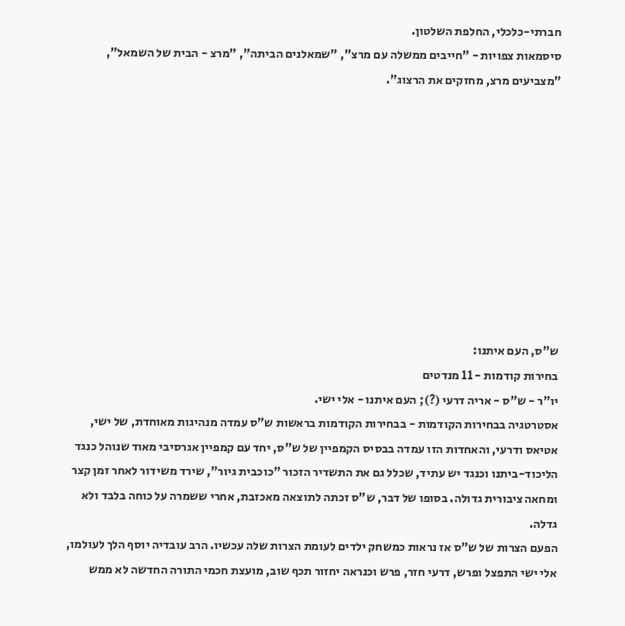חברתי-כלכלי, החלפת השלטון.
סיסמאות צפויות - "חייבים ממשלה עם מרצ", "שמאלנים הביתה", "מרצ - הבית של השמאל", "מצביעים מרצ, מחזקים את הרצוג".










ש"ס, העם איתנו:
בחירות קודמות - 11 מנדטים
יו"ר - ש"ס - אריה דרעי (?); העם איתנו - אלי ישי.
אסטרטגיה בבחירות הקודמות - בבחירות הקודמות בראשות ש"ס עמדה מנהיגות מאוחדת, של ישי, אטיאס ודרעי, והאחדות הזו עמדה בבסיס הקמפיין של ש"ס, יחד עם קמפיין אגרסיבי מאוד שנוהל כנגד הליכוד-ביתנו וכנגד יש עתיד, שכלל גם את התשדיר הזכור "כוכבית גיור", שירד משידור לאחר זמן קצר ומחאה ציבורית גדולה. בסופו של דבר, ש"ס זכתה לתוצאה מאכזבת, אחרי ששמרה על כוחה בלבד ולא גדלה.
הפעם הצרות של ש"ס אז נראות כמשחק ילדים לעומת הצרות שלה עכשיו. הרב עובדיה יוסף הלך לעולמו, אלי ישי התפצל ופרש, דרעי חזר, פרש וכנראה יחזור תכף שוב, מועצת חכמי התורה החדשה לא ממש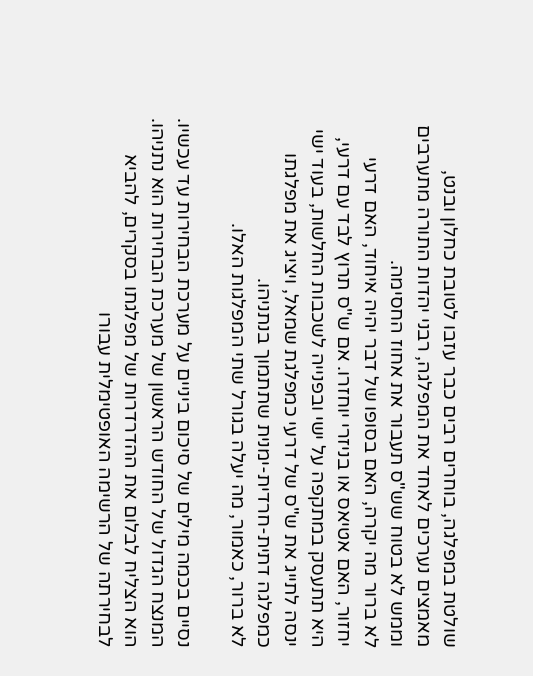שולטת במפלגה, בוחרים רבים כבר עזבו לטובת כחלון ובנט, מאמצים נערכים לאחד את המפלגה, רבני יהדות התורה מתערבים וממש לא בטוח שש"ס תעבור את אחוז החסימה.
לא ברור מה יקרה, האם בסופו של דבר יהיה איחוד, האם דרעי יחזור, האם אטיאס או בניזרי יוחזרו. אם ש"ס תרוץ לבד עם דרעי, היא תתעסק במתקפה על ישי ובפנייה לשכבות החלשות, בעוד ישי ינסה לתייג את ש"ס של דרעי כמפלגת שמאל, ויציג את מפלגתו כמפלגה דתית-חרדית-ימנית שתתמוך בנתניהו.
לא ברור, כאמור, מה יעלה בגורל שתי המפלגות האלו.

נסיים בכמה מילים של סיכום ביניים על מערכת הבחירות עד עכשיו. המנצח הגדול של החודש הראשון של מערכת הבחירות הוא נתניהו. הוא הצליח לבלום את ההדרדרות של מפלגתו בסקרים, להביא לבחירתה של הרשימה האופטימלית עבורו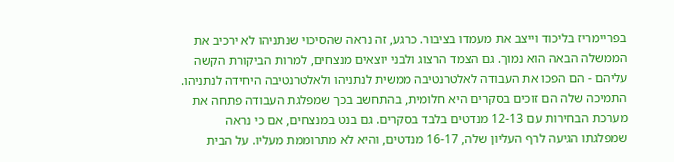בפריימריז בליכוד וייצב את מעמדו בציבור. כרגע, זה נראה שהסיכוי שנתניהו לא ירכיב את הממשלה הבאה הוא נמוך. גם הצמד הרצוג ולבני יוצאים מנצחים, למרות הביקורת הקשה עליהם - הם הפכו את העבודה לאלטרנטיבה ממשית לנתניהו ולאלטרנטיבה היחידה לנתניהו. התמיכה שלה הם זוכים בסקרים היא חלומית, בהתחשב בכך שמפלגת העבודה פתחה את מערכת הבחירות עם 12-13 מנדטים בלבד בסקרים. גם בנט במנצחים, אם כי נראה שמפלגתו הגיעה לרף העליון שלה, 16-17 מנדטים, והיא לא מתרוממת מעליו. על הבית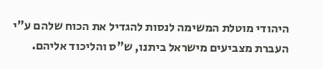היהודי מוטלת המשימה לנסות להגדיל את הכוח שלהם ע"י העברת מצביעים מישראל ביתנו, ש"ס והליכוד אליהם.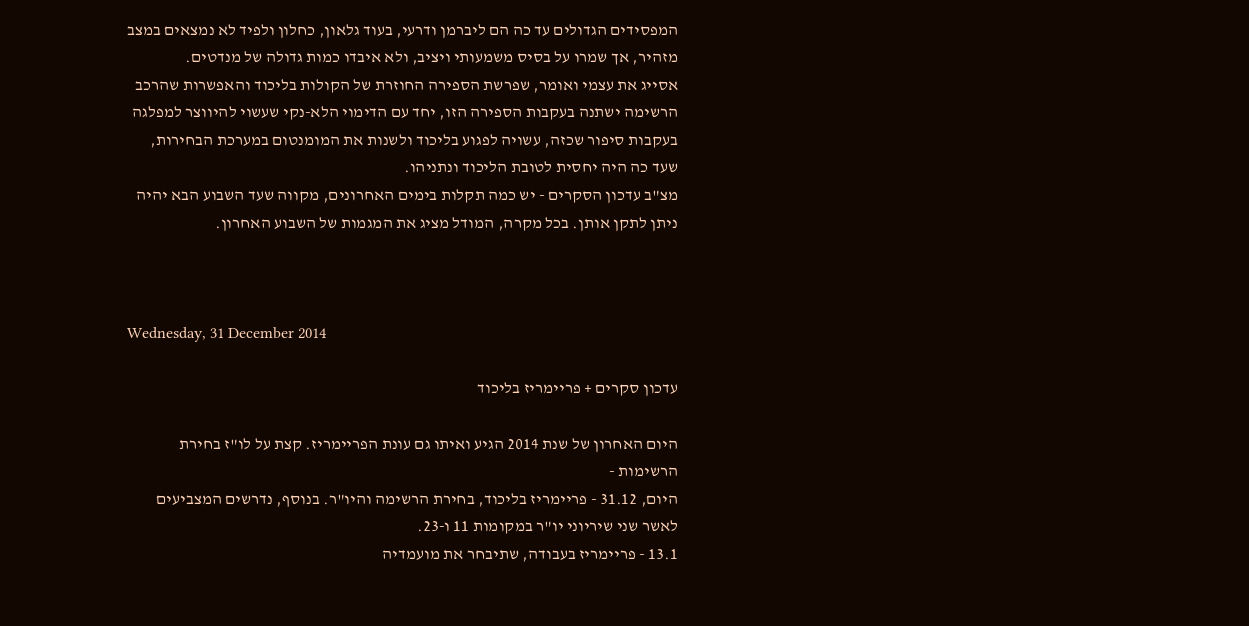המפסידים הגדולים עד כה הם ליברמן ודרעי, בעוד גלאון, כחלון ולפיד לא נמצאים במצב מזהיר, אך שמרו על בסיס משמעותי ויציב, ולא איבדו כמות גדולה של מנדטים.
אסייג את עצמי ואומר, שפרשת הספירה החוזרת של הקולות בליכוד והאפשרות שהרכב הרשימה ישתנה בעקבות הספירה הזו, יחד עם הדימוי הלא-נקי שעשוי להיווצר למפלגה בעקבות סיפור שכזה, עשויה לפגוע בליכוד ולשנות את המומנטום במערכת הבחירות, שעד כה היה יחסית לטובת הליכוד ונתניהו.
מצ"ב עדכון הסקרים - יש כמה תקלות בימים האחרונים, מקווה שעד השבוע הבא יהיה ניתן לתקן אותן. בכל מקרה, המודל מציג את המגמות של השבוע האחרון.



Wednesday, 31 December 2014

עדכון סקרים + פריימריז בליכוד

היום האחרון של שנת 2014 הגיע ואיתו גם עונת הפריימריז. קצת על לו"ז בחירת הרשימות -
היום, 31.12 - פריימריז בליכוד, בחירת הרשימה והיו"ר. בנוסף, נדרשים המצביעים לאשר שני שיריוני יו"ר במקומות 11 ו-23.
13.1 - פריימריז בעבודה, שתיבחר את מועמדיה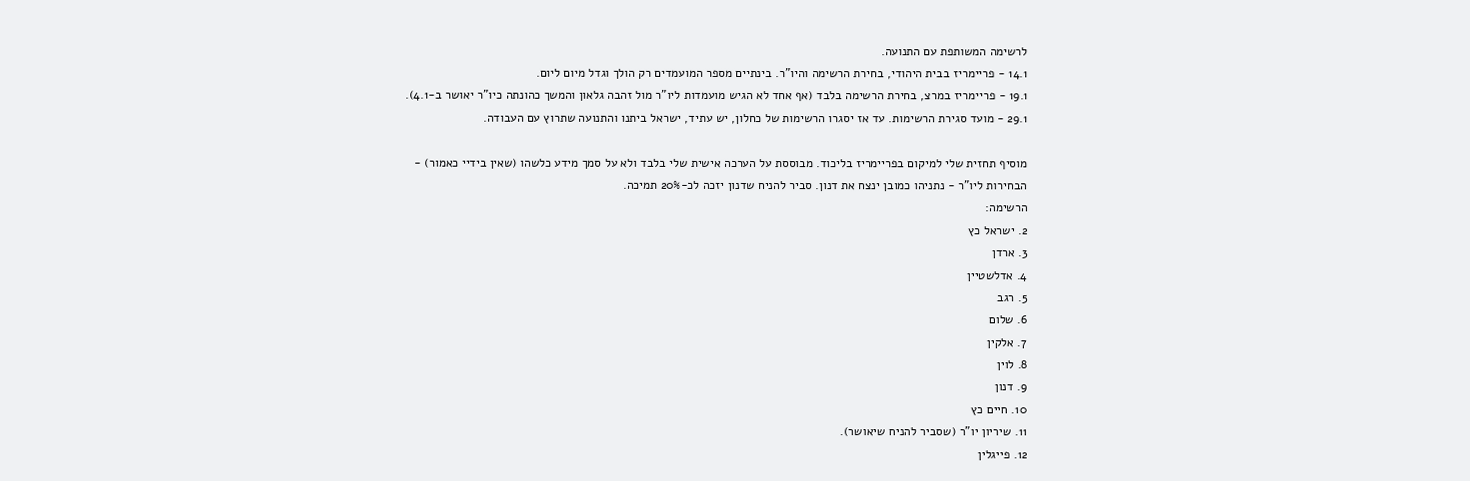לרשימה המשותפת עם התנועה.
14.1 - פריימריז בבית היהודי, בחירת הרשימה והיו"ר. בינתיים מספר המועמדים רק הולך וגדל מיום ליום.
19.1 - פריימריז במרצ, בחירת הרשימה בלבד (אף אחד לא הגיש מועמדות ליו"ר מול זהבה גלאון והמשך כהונתה כיו"ר יאושר ב-4.1).
29.1 - מועד סגירת הרשימות. עד אז יסגרו הרשימות של כחלון, יש עתיד, ישראל ביתנו והתנועה שתרוץ עם העבודה.

מוסיף תחזית שלי למיקום בפריימריז בליכוד. מבוססת על הערכה אישית שלי בלבד ולא על סמך מידע כלשהו (שאין בידיי כאמור) -
הבחירות ליו"ר - נתניהו כמובן ינצח את דנון. סביר להניח שדנון יזכה לכ-20% תמיכה.
הרשימה:
2. ישראל כץ
3. ארדן
4. אדלשטיין
5. רגב
6. שלום
7. אלקין
8. לוין
9. דנון
10. חיים כץ
11. שיריון יו"ר (שסביר להניח שיאושר).
12. פייגלין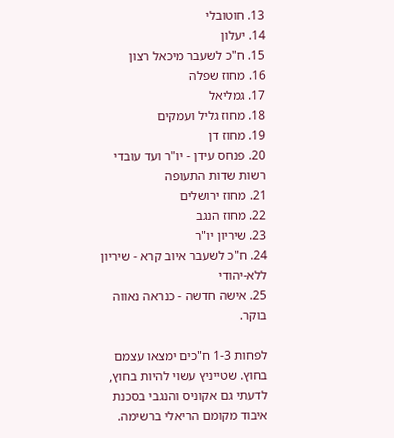13. חוטובלי
14. יעלון
15. ח"כ לשעבר מיכאל רצון
16. מחוז שפלה
17. גמליאל
18. מחוז גליל ועמקים
19. מחוז דן
20. פנחס עידן - יו"ר ועד עובדי רשות שדות התעופה
21. מחוז ירושלים
22. מחוז הנגב
23. שיריון יו"ר
24. ח"כ לשעבר איוב קרא - שיריון ללא-יהודי
25. אישה חדשה - כנראה נאווה בוקר.

לפחות 1-3 ח"כים ימצאו עצמם בחוץ. שטייניץ עשוי להיות בחוץ, לדעתי גם אקוניס והנגבי בסכנת איבוד מקומם הריאלי ברשימה.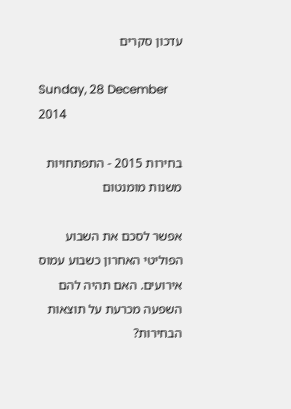עדכון סקרים

Sunday, 28 December 2014

בחירות 2015 - התפתחויות משנות מומנטום

אפשר לסכם את השבוע הפוליטי האחרון כשבוע עמוס אירועים. האם תהיה להם השפעה מכרעת על תוצאות הבחירות?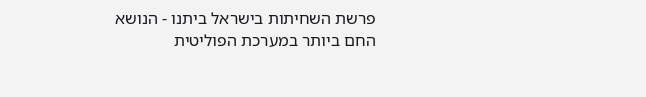פרשת השחיתות בישראל ביתנו - הנושא החם ביותר במערכת הפוליטית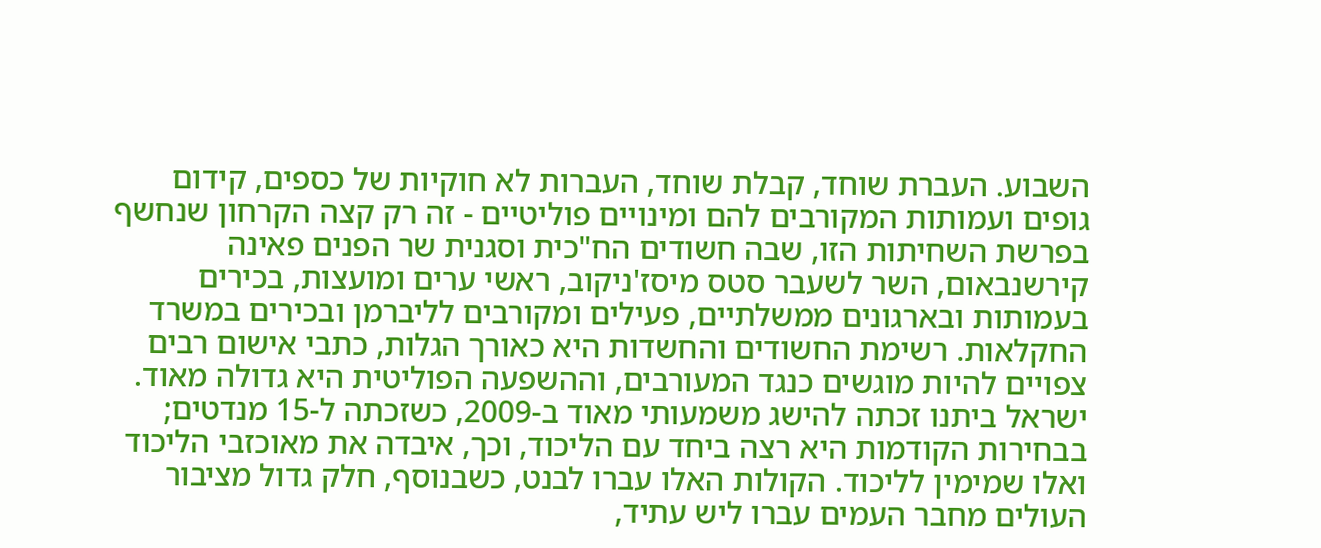השבוע. העברת שוחד, קבלת שוחד, העברות לא חוקיות של כספים, קידום גופים ועמותות המקורבים להם ומינויים פוליטיים - זה רק קצה הקרחון שנחשף בפרשת השחיתות הזו, שבה חשודים הח"כית וסגנית שר הפנים פאינה קירשנבאום, השר לשעבר סטס מיסז'ניקוב, ראשי ערים ומועצות, בכירים בעמותות ובארגונים ממשלתיים, פעילים ומקורבים לליברמן ובכירים במשרד החקלאות. רשימת החשודים והחשדות היא כאורך הגלות, כתבי אישום רבים צפויים להיות מוגשים כנגד המעורבים, וההשפעה הפוליטית היא גדולה מאוד. ישראל ביתנו זכתה להישג משמעותי מאוד ב-2009, כשזכתה ל-15 מנדטים; בבחירות הקודמות היא רצה ביחד עם הליכוד, וכך, איבדה את מאוכזבי הליכוד ואלו שמימין לליכוד. הקולות האלו עברו לבנט, כשבנוסף, חלק גדול מציבור העולים מחבר העמים עברו ליש עתיד,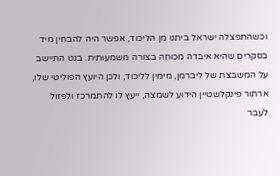וכשהתפצלה ישראל ביתנו מן הליכוד, אפשר היה להבחין מיד בסקרים שהיא איבדה מכוחה בצורה משמעותית. בנט התיישב על המשבצת של ליברמן, מימין לליכוד, ולכן היועץ הפוליטי שלו, ארתור פינקלשטיין הידוע לשמצה, ייעץ לו להתמרכז ולפזול לעבר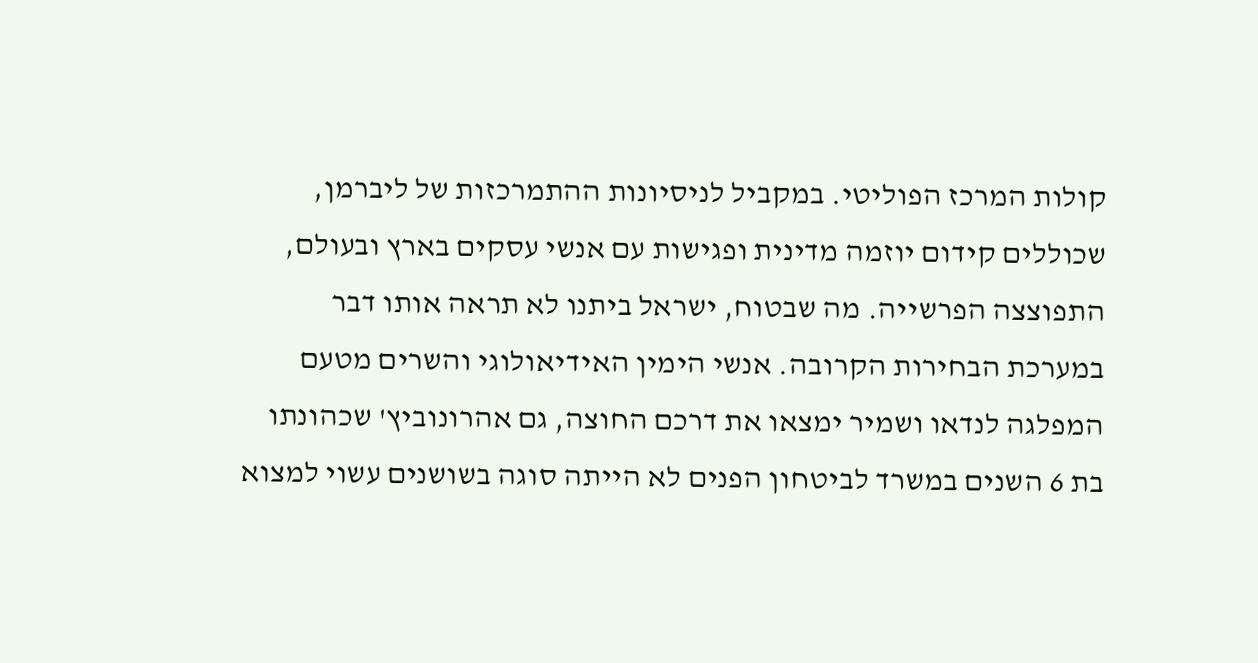קולות המרכז הפוליטי. במקביל לניסיונות ההתמרכזות של ליברמן, שכוללים קידום יוזמה מדינית ופגישות עם אנשי עסקים בארץ ובעולם, התפוצצה הפרשייה. מה שבטוח, ישראל ביתנו לא תראה אותו דבר במערכת הבחירות הקרובה. אנשי הימין האידיאולוגי והשרים מטעם המפלגה לנדאו ושמיר ימצאו את דרכם החוצה, גם אהרונוביץ' שכהונתו בת 6 השנים במשרד לביטחון הפנים לא הייתה סוגה בשושנים עשוי למצוא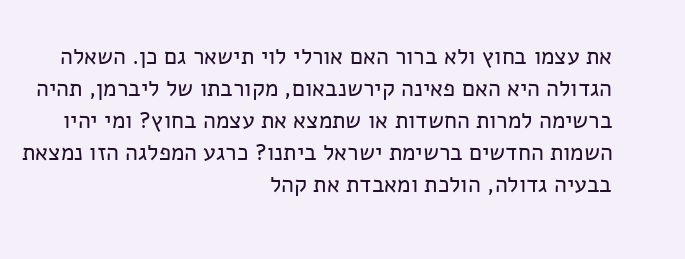את עצמו בחוץ ולא ברור האם אורלי לוי תישאר גם כן. השאלה הגדולה היא האם פאינה קירשנבאום, מקורבתו של ליברמן, תהיה ברשימה למרות החשדות או שתמצא את עצמה בחוץ? ומי יהיו השמות החדשים ברשימת ישראל ביתנו? כרגע המפלגה הזו נמצאת בבעיה גדולה, הולכת ומאבדת את קהל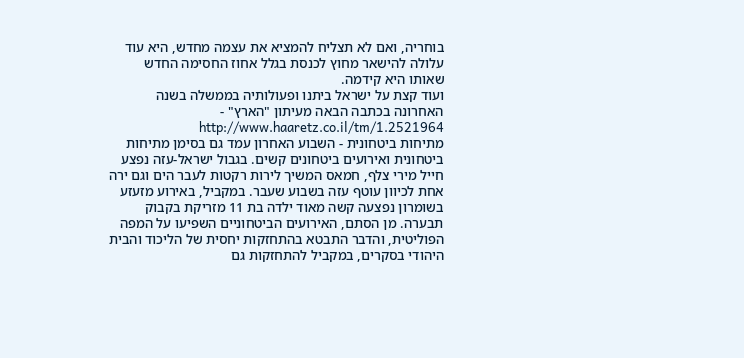בוחריה, ואם לא תצליח להמציא את עצמה מחדש, היא עוד עלולה להישאר מחוץ לכנסת בגלל אחוז החסימה החדש שאותו היא קידמה.
ועוד קצת על ישראל ביתנו ופעולותיה בממשלה בשנה האחרונה בכתבה הבאה מעיתון "הארץ" - http://www.haaretz.co.il/tm/1.2521964
מתיחות ביטחונית - השבוע האחרון עמד גם בסימן מתיחות ביטחונית ואירועים ביטחונים קשים. בגבול ישראל-עזה נפצע חייל מירי צלף, חמאס המשיך לירות רקטות לעבר הים וגם ירה אחת לכיוון עוטף עזה בשבוע שעבר. במקביל, באירוע מזעזע בשומרון נפצעה קשה מאוד ילדה בת 11 מזריקת בקבוק תבערה. מן הסתם, האירועים הביטחוניים השפיעו על המפה הפוליטית, והדבר התבטא בהתחזקות יחסית של הליכוד והבית היהודי בסקרים, במקביל להתחזקות גם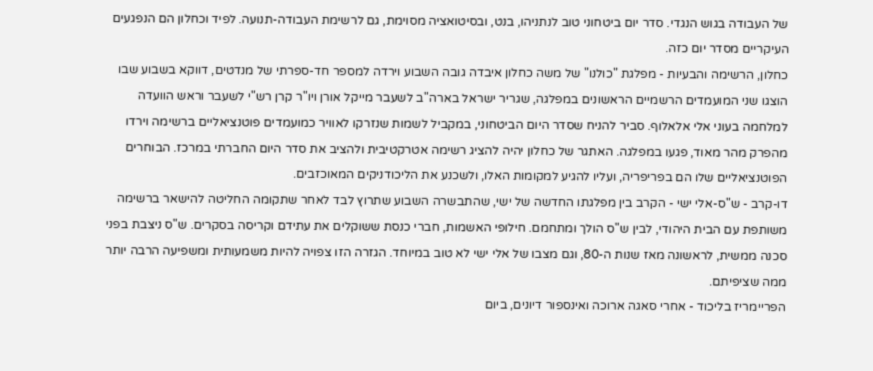של העבודה בגוש הנגדי. סדר יום ביטחוני טוב לנתניהו, בנט, ובסיטואציה מסוימת, גם לרשימת העבודה-תנועה. לפיד וכחלון הם הנפגעים העיקריים מסדר יום כזה.
כחלון, הרשימה והבעיות - מפלגת "כולנו" של משה כחלון איבדה גובה השבוע וירדה למספר חד-ספרתי של מנדטים, דווקא בשבוע שבו הוצגו שני המועמדים הרשמיים הראשונים במפלגה, שגריר ישראל בארה"ב לשעבר מייקל אורן ויו"ר קרן רש"י לשעבר וראש הוועדה למלחמה בעוני אלי אלאלוף. סביר להניח שסדר היום הביטחוני, במקביל לשמות שנזרקו לאוויר כמועמדים פוטנציאליים ברשימה וירדו מהפרק מהר מאוד, פגעו במפלגה. האתגר של כחלון יהיה להציג רשימה אטרקטיבית ולהציב את סדר היום החברתי במרכז. הבוחרים הפוטנציאליים שלו הם בפריפריה, ועליו להגיע למקומות האלו, ולשכנע את הליכודניקים המאוכזבים.
דו-קרב - ש"ס-אלי ישי - הקרב בין מפלגתו החדשה של ישי, שהתבשרה השבוע שתרוץ לבד לאחר שתקומה החליטה להישאר ברשימה משותפת עם הבית היהודי, לבין ש"ס הולך ומתחמם. חילופי האשמות, חברי כנסת ששוקלים את עתידם וקריסה בסקרים. ש"ס ניצבת בפני סכנה ממשית, לראשונה מאז שנות ה-80, וגם מצבו של אלי ישי לא טוב במיוחד. הגזרה הזו צפויה להיות משמעותית ומשפיעה הרבה יותר ממה שציפיתם.
הפריימריז בליכוד - אחרי סאגה ארוכה ואינספור דיונים, ביום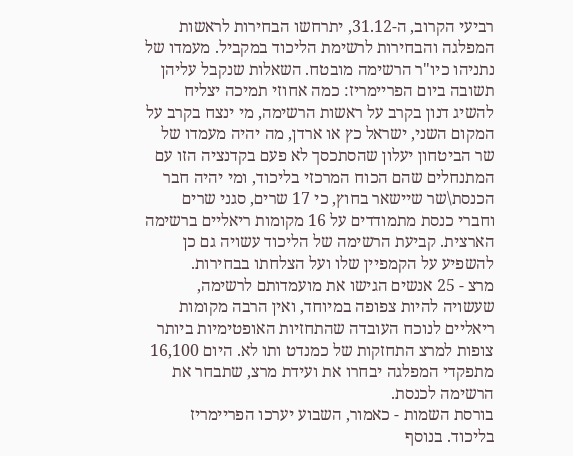רביעי הקרוב, ה-31.12, יתרחשו הבחירות לראשות המפלגה והבחירות לרשימת הליכוד במקביל. מעמדו של נתניהו כיו"ר הרשימה מובטח. השאלות שנקבל עליהן תשובה ביום הפריימריז: כמה אחוזי תמיכה יצליח להשיג דנון בקרב על ראשות הרשימה, מי ינצח בקרב על המקום השני, ישראל כץ או ארדן, מה יהיה מעמדו של שר הביטחון יעלון שהסתכסך לא פעם בקדנציה הזו עם המתנחלים שהם הכוח המרכזי בליכוד, ומי יהיה חבר הכנסת\שר שיישאר בחוץ, כי 17 שרים, סגני שרים וחברי כנסת מתמודדים על 16 מקומות ריאליים ברשימה הארצית. קביעת הרשימה של הליכוד עשויה גם כן להשפיע על הקמפיין שלו ועל הצלחתו בבחירות.
מרצ - 25 אנשים הגישו את מועמדותם לרשימה, שעשויה להיות צפופה במיוחד, ואין הרבה מקומות ריאליים לנוכח העובדה שהתחזיות האופטימיות ביותר צופות למרצ התחזקות של כמנדט ותו לא. היום 16,100 מתפקדי המפלגה יבחרו את ועידת מרצ, שתבחר את הרשימה לכנסת.
בורסת השמות - כאמור, השבוע יערכו הפריימריז בליכוד. בנוסף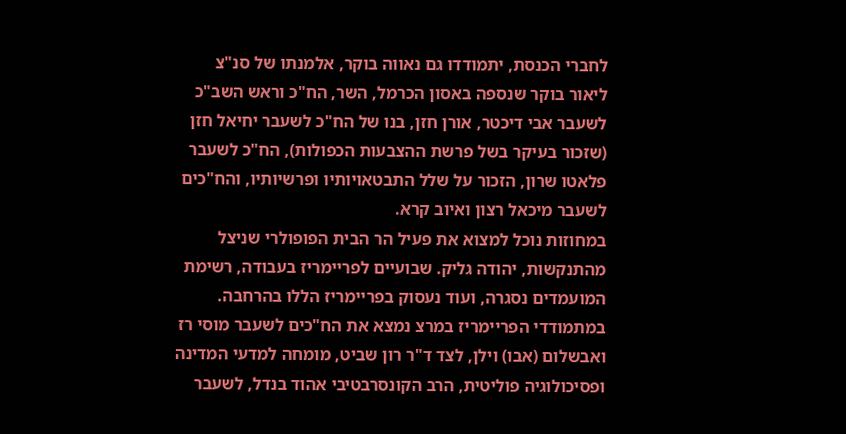לחברי הכנסת, יתמודדו גם נאווה בוקר, אלמנתו של סנ"צ ליאור בוקר שנספה באסון הכרמל, השר, הח"כ וראש השב"כ לשעבר אבי דיכטר, אורן חזן, בנו של הח"כ לשעבר יחיאל חזן (שזכור בעיקר בשל פרשת ההצבעות הכפולות), הח"כ לשעבר פלאטו שרון, הזכור על שלל התבטאויותיו ופרשיותיו, והח"כים לשעבר מיכאל רצון ואיוב קרא.
במחוזות נוכל למצוא את פעיל הר הבית הפופולרי שניצל מהתנקשות, יהודה גליק. שבועיים לפריימריז בעבודה, רשימת המועמדים נסגרה, ועוד נעסוק בפריימריז הללו בהרחבה. במתמודדי הפריימריז במרצ נמצא את הח"כים לשעבר מוסי רז ואבשלום (אבו) וילן, לצד ד"ר רון שביט, מומחה למדעי המדינה ופסיכולוגיה פוליטית, הרב הקונסרבטיבי אהוד בנדל, לשעבר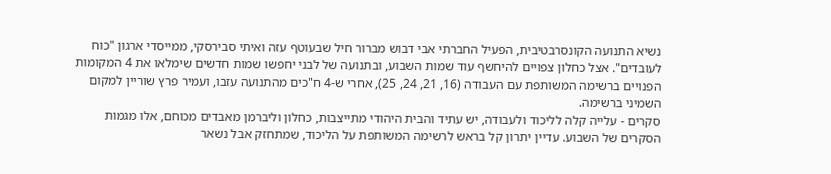נשיא התנועה הקונסרבטיבית, הפעיל החברתי אבי דבוש מברור חיל שבעוטף עזה ואיתי סבירסקי, ממייסדי ארגון "כוח לעובדים". אצל כחלון צפויים להיחשף עוד שמות השבוע, ובתנועה של לבני יחפשו שמות חדשים שימלאו את 4 המקומות הפנויים ברשימה המשותפת עם העבודה (16, 21, 24, 25), אחרי ש-4 ח"כים מהתנועה עזבו, ועמיר פרץ שוריין למקום השמיני ברשימה.
סקרים - עלייה קלה לליכוד ולעבודה, יש עתיד והבית היהודי מתייצבות, כחלון וליברמן מאבדים מכוחם, אלו מגמות הסקרים של השבוע. עדיין יתרון קל בראש לרשימה המשותפת על הליכוד, שמתחזק אבל נשאר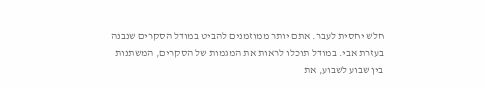חלש יחסית לעבר. אתם יותר ממוזמנים להביט במודל הסקרים שנבנה בעזרת אבי. במודל תוכלו לראות את המגמות של הסקרים, המשתנות בין שבוע לשבוע, את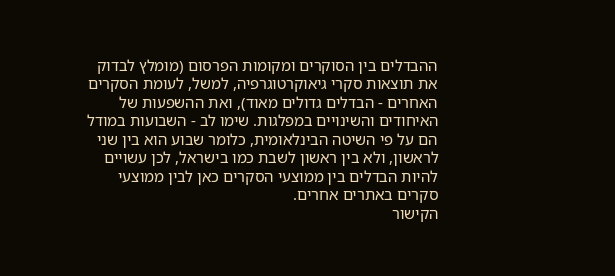ההבדלים בין הסוקרים ומקומות הפרסום (מומלץ לבדוק את תוצאות סקרי גיאוקרטוגרפיה, למשל, לעומת הסקרים האחרים - הבדלים גדולים מאוד), ואת ההשפעות של האיחודים והשינויים במפלגות. שימו לב - השבועות במודל הם על פי השיטה הבינלאומית, כלומר שבוע הוא בין שני לראשון, ולא בין ראשון לשבת כמו בישראל, לכן עשויים להיות הבדלים בין ממוצעי הסקרים כאן לבין ממוצעי סקרים באתרים אחרים.
הקישור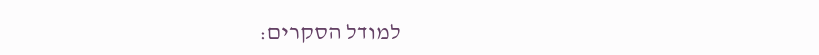למודל הסקרים: